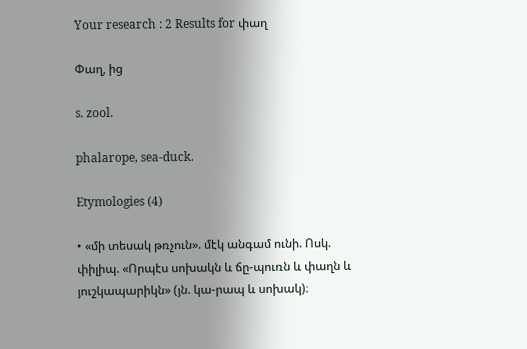Your research : 2 Results for փաղ

Փաղ, ից

s. zool.

phalarope, sea-duck.

Etymologies (4)

• «մի տեսակ թռչուն». մէկ անգամ ունի. Ոսկ. փիլիպ. «Որպէս սոխակն և ճը-պուռն և փաղն և յուշկապարիկն» (յն. կա-րապ և սոխակ)։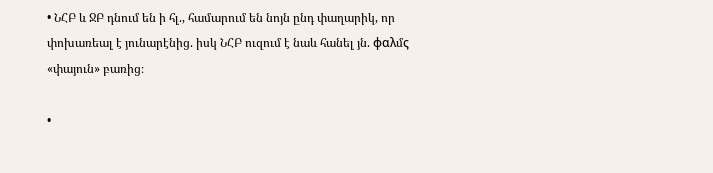• ՆՀԲ և ՋԲ դնում են ի հլ., համարում են նոյն ընդ փաղարիկ, որ փոխառեալ է յունարէնից. իսկ ՆՀԲ ուզում է նաև հանել յն. φαλմς «փայուն» բառից։

•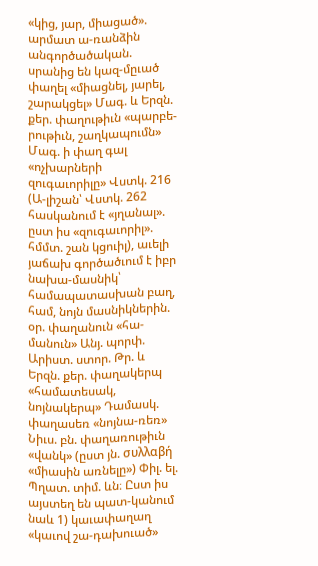«կից, յար, միացած». արմատ ա-ռանձին անգործածական. սրանից են կազ-մըւած փաղել «միացնել, յարել, շարակցել» Մագ. և Երզն. քեր. փաղութիւն «պարբե-րութիւն, շաղկապումն» Մագ. ի փաղ գալ «ոչխարների զուգաւորիլը» Վստկ. 216 (Ա-լիշան՝ Վստկ. 262 հասկանում է «յղանալ». ըստ իս «զուգաւորիլ». հմմտ. շան կցուիլ), աւելի յաճախ գործածւում է իբր նախա-մասնիկ՝ համապատասխան բաղ, համ, նոյն մասնիկներին. օր. փաղանուն «հա-մանուն» Անյ. պորփ. Արիստ. ստոր. Թր. և Երզն. քեր. փաղակերպ «համատեսակ, նոյնակերպ» Դամասկ. փաղասեռ «նոյնա-ռեռ» Նիւս. բն. փաղառութիւն «վանկ» (ըստ յն. συλλαβή «միասին առնելը») Փիլ. ել. Պղատ. տիմ. ևն։ Ըստ իս այստեղ են պատ-կանում նաև 1) կաւափաղաղ «կաւով շա-դախուած»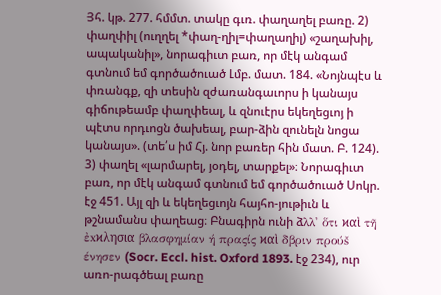Յհ. կթ. 277. հմմտ. տակը գւռ. փաղաղել բառը. 2) փաղփիլ (ուղղել *փաղ-ղիլ=փաղաղիլ) «շաղախիլ, ապականիլ», նորագիւտ բառ, որ մէկ անգամ գտնում եմ գործածուած Լմբ. մատ. 184. «Նոյնպէս և փռանգք, զի տեսին զժառանգաւորս ի կանայս գիճութեամբ փաղփեալ, և զնուէրս եկեղեցւոյ ի պէտս որդւոցն ծախեալ, բար-ձին զունելն նոցա կանայս». (տե՛ս իմ Հյ. նոր բառեր հին մատ. Բ. 124). 3) փաղել «լարմարել, յօդել, տարքել»։ Նորագիւտ բառ, որ մէկ անգամ գտնում եմ գործածուած Սոկր. էջ 451. Այլ զի և եկեղեցւոյն հայհո-յութիւն և թշնամանս փաղեաց։ Բնագիրն ունի ձλλ' ὅτι ϰαὶ τῆ ἐxϰλησια βλασφημίαν ή πραςίς ϰαὶ δβριν προύš ένησεν (Socr. Eccl. hist. Oxford 1893. էջ 234), ուր առո-րագծեալ բառը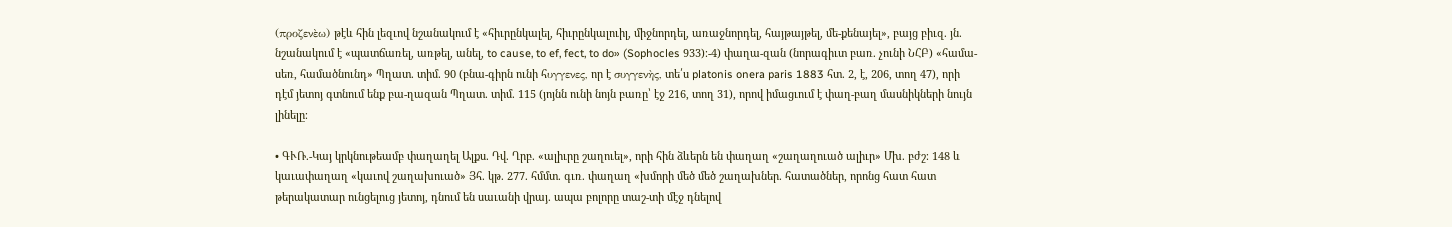(προζενὲω) թէև հին լեզւով նշանակում է «հիւրընկալել, հիւրընկալուիլ, միջնորդել, առաջնորդել, հայթայթել, մե-քենայել», բայց բիւզ. յն. նշանակում է «պատճառել, առթել, անել, to cause, to ef, fect, to do» (Sophocles 933)։-4) փաղա-զան (նորագիւտ բառ. չունի ՆՀԲ) «համա-սեռ, համածնունդ» Պղատ. տիմ. 90 (բնա-գիրն ունի հυγγενες, որ է συγγενὴς, տե՛ս platonis onera paris 1883 հտ. 2, է, 206, տող 47), որի դէմ յետոյ գտնում ենք բա-ղազան Պղատ. տիմ. 115 (յոյնն ունի նոյն բառը՝ էջ 216, տող 31), որով իմացւում է փաղ-բաղ մասնիկների նույն լինելը։

• ԳՒՌ.-Կայ կրկնութեամբ փաղաղել Ալքս. Դվ. Ղրբ. «ալիւրը շաղուել», որի հին ձևերն են փաղաղ «շաղաղուած ալիւր» Մխ. բժշ։ 148 և կաւափաղաղ «կաւով շաղախուած» Յհ. կթ. 277. հմմտ. գւռ. փաղաղ «խմորի մեծ մեծ շաղախներ. հատածներ, որոնց հատ հատ թերակատար ունցելուց յետոյ, դնում են սաւանի վրայ. ապա բոլորը տաշ-տի մէջ դնելով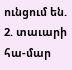ունցում են. 2. տաւարի հա-մար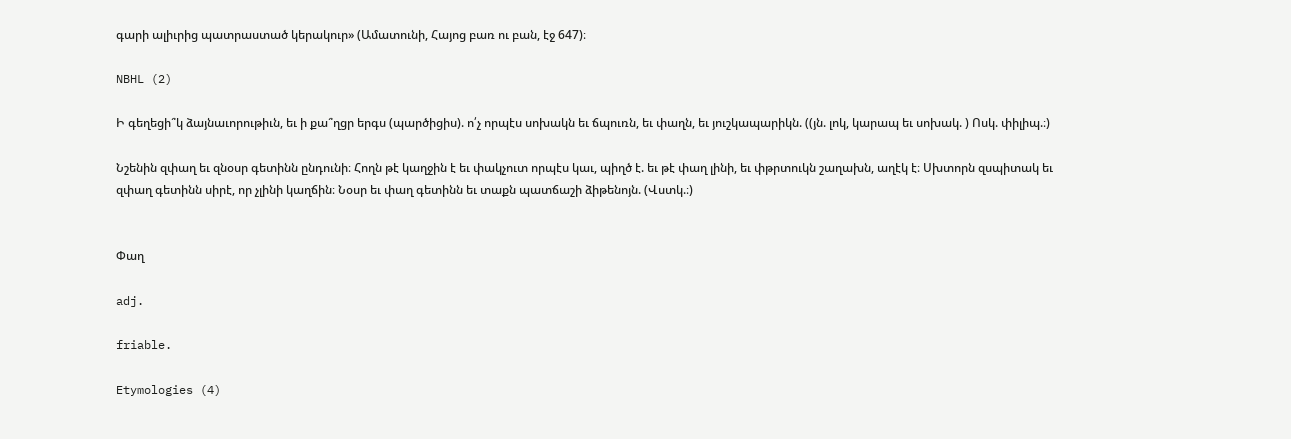գարի ալիւրից պատրաստած կերակուր» (Ամատունի, Հայոց բառ ու բան, էջ 647)։

NBHL (2)

Ի գեղեցի՞կ ձայնաւորութիւն, եւ ի քա՞ղցր երգս (պարծիցիս). ո՛չ որպէս սոխակն եւ ճպուռն, եւ փաղն, եւ յուշկապարիկն. ((յն. լոկ, կարապ եւ սոխակ. ) Ոսկ. փիլիպ.։)

Նշենին զփաղ եւ զնօսր գետինն ընդունի։ Հողն թէ կաղջին է եւ փակչուտ որպէս կաւ, պիղծ է. եւ թէ փաղ լինի, եւ փթրտուկն շաղախն, աղէկ է։ Սխտորն զսպիտակ եւ զփաղ գետինն սիրէ, որ չլինի կաղճին։ Նօսր եւ փաղ գետինն եւ տաքն պատճաշի ձիթենոյն. (Վստկ.։)


Փաղ

adj.

friable.

Etymologies (4)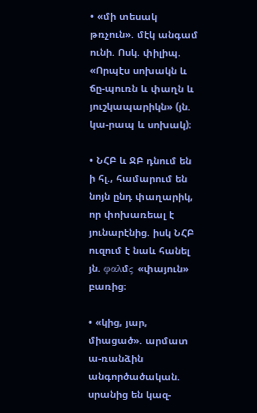• «մի տեսակ թռչուն». մէկ անգամ ունի. Ոսկ. փիլիպ. «Որպէս սոխակն և ճը-պուռն և փաղն և յուշկապարիկն» (յն. կա-րապ և սոխակ)։

• ՆՀԲ և ՋԲ դնում են ի հլ., համարում են նոյն ընդ փաղարիկ, որ փոխառեալ է յունարէնից. իսկ ՆՀԲ ուզում է նաև հանել յն. φαλմς «փայուն» բառից։

• «կից, յար, միացած». արմատ ա-ռանձին անգործածական. սրանից են կազ-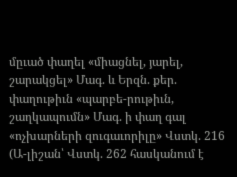մըւած փաղել «միացնել, յարել, շարակցել» Մագ. և Երզն. քեր. փաղութիւն «պարբե-րութիւն, շաղկապումն» Մագ. ի փաղ գալ «ոչխարների զուգաւորիլը» Վստկ. 216 (Ա-լիշան՝ Վստկ. 262 հասկանում է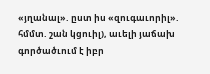«յղանալ». ըստ իս «զուգաւորիլ». հմմտ. շան կցուիլ), աւելի յաճախ գործածւում է իբր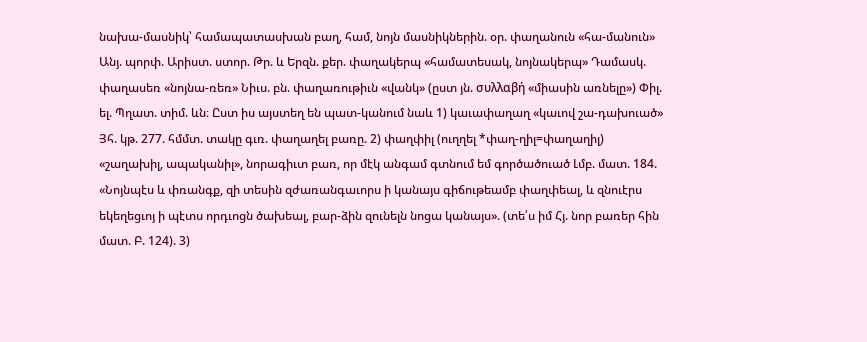նախա-մասնիկ՝ համապատասխան բաղ, համ, նոյն մասնիկներին. օր. փաղանուն «հա-մանուն» Անյ. պորփ. Արիստ. ստոր. Թր. և Երզն. քեր. փաղակերպ «համատեսակ, նոյնակերպ» Դամասկ. փաղասեռ «նոյնա-ռեռ» Նիւս. բն. փաղառութիւն «վանկ» (ըստ յն. συλλαβή «միասին առնելը») Փիլ. ել. Պղատ. տիմ. ևն։ Ըստ իս այստեղ են պատ-կանում նաև 1) կաւափաղաղ «կաւով շա-դախուած» Յհ. կթ. 277. հմմտ. տակը գւռ. փաղաղել բառը. 2) փաղփիլ (ուղղել *փաղ-ղիլ=փաղաղիլ) «շաղախիլ, ապականիլ», նորագիւտ բառ, որ մէկ անգամ գտնում եմ գործածուած Լմբ. մատ. 184. «Նոյնպէս և փռանգք, զի տեսին զժառանգաւորս ի կանայս գիճութեամբ փաղփեալ, և զնուէրս եկեղեցւոյ ի պէտս որդւոցն ծախեալ, բար-ձին զունելն նոցա կանայս». (տե՛ս իմ Հյ. նոր բառեր հին մատ. Բ. 124). 3)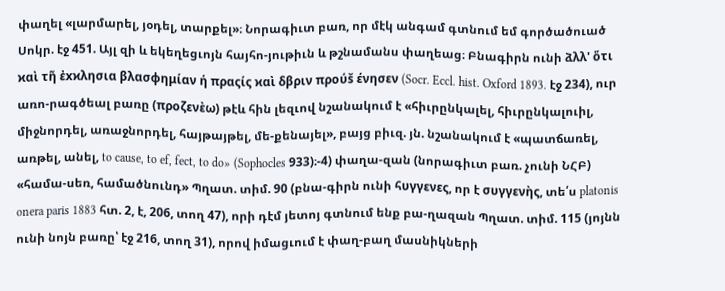փաղել «լարմարել, յօդել, տարքել»։ Նորագիւտ բառ, որ մէկ անգամ գտնում եմ գործածուած Սոկր. էջ 451. Այլ զի և եկեղեցւոյն հայհո-յութիւն և թշնամանս փաղեաց։ Բնագիրն ունի ձλλ' ὅτι ϰαὶ τῆ ἐxϰλησια βλασφημίαν ή πραςίς ϰαὶ δβριν προύš ένησεν (Socr. Eccl. hist. Oxford 1893. էջ 234), ուր առո-րագծեալ բառը (προζενὲω) թէև հին լեզւով նշանակում է «հիւրընկալել, հիւրընկալուիլ, միջնորդել, առաջնորդել, հայթայթել, մե-քենայել», բայց բիւզ. յն. նշանակում է «պատճառել, առթել, անել, to cause, to ef, fect, to do» (Sophocles 933)։-4) փաղա-զան (նորագիւտ բառ. չունի ՆՀԲ) «համա-սեռ, համածնունդ» Պղատ. տիմ. 90 (բնա-գիրն ունի հυγγενες, որ է συγγενὴς, տե՛ս platonis onera paris 1883 հտ. 2, է, 206, տող 47), որի դէմ յետոյ գտնում ենք բա-ղազան Պղատ. տիմ. 115 (յոյնն ունի նոյն բառը՝ էջ 216, տող 31), որով իմացւում է փաղ-բաղ մասնիկների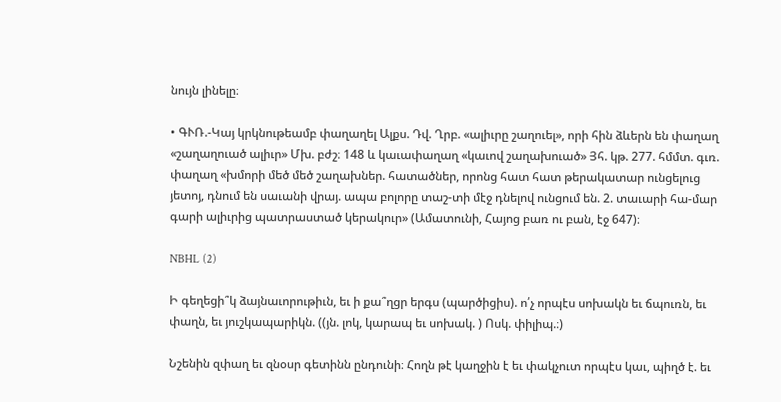նույն լինելը։

• ԳՒՌ.-Կայ կրկնութեամբ փաղաղել Ալքս. Դվ. Ղրբ. «ալիւրը շաղուել», որի հին ձևերն են փաղաղ «շաղաղուած ալիւր» Մխ. բժշ։ 148 և կաւափաղաղ «կաւով շաղախուած» Յհ. կթ. 277. հմմտ. գւռ. փաղաղ «խմորի մեծ մեծ շաղախներ. հատածներ, որոնց հատ հատ թերակատար ունցելուց յետոյ, դնում են սաւանի վրայ. ապա բոլորը տաշ-տի մէջ դնելով ունցում են. 2. տաւարի հա-մար գարի ալիւրից պատրաստած կերակուր» (Ամատունի, Հայոց բառ ու բան, էջ 647)։

NBHL (2)

Ի գեղեցի՞կ ձայնաւորութիւն, եւ ի քա՞ղցր երգս (պարծիցիս). ո՛չ որպէս սոխակն եւ ճպուռն, եւ փաղն, եւ յուշկապարիկն. ((յն. լոկ, կարապ եւ սոխակ. ) Ոսկ. փիլիպ.։)

Նշենին զփաղ եւ զնօսր գետինն ընդունի։ Հողն թէ կաղջին է եւ փակչուտ որպէս կաւ, պիղծ է. եւ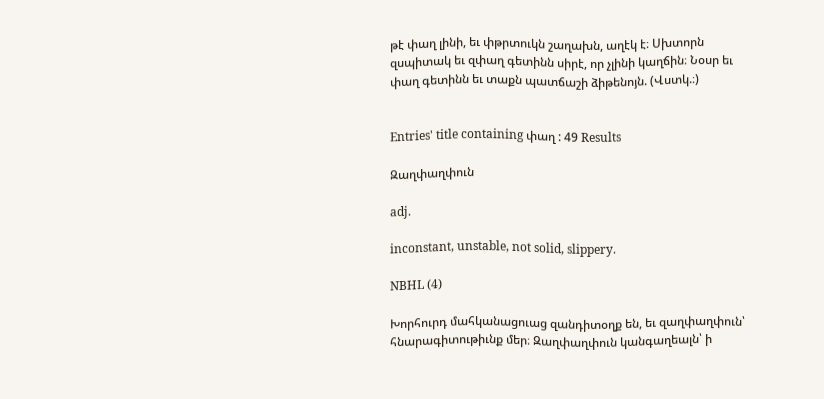թէ փաղ լինի, եւ փթրտուկն շաղախն, աղէկ է։ Սխտորն զսպիտակ եւ զփաղ գետինն սիրէ, որ չլինի կաղճին։ Նօսր եւ փաղ գետինն եւ տաքն պատճաշի ձիթենոյն. (Վստկ.։)


Entries' title containing փաղ : 49 Results

Զաղփաղփուն

adj.

inconstant, unstable, not solid, slippery.

NBHL (4)

Խորհուրդ մահկանացուաց զանդիտօղք են, եւ զաղփաղփուն՝ հնարագիտութիւնք մեր։ Զաղփաղփուն կանգաղեալն՝ ի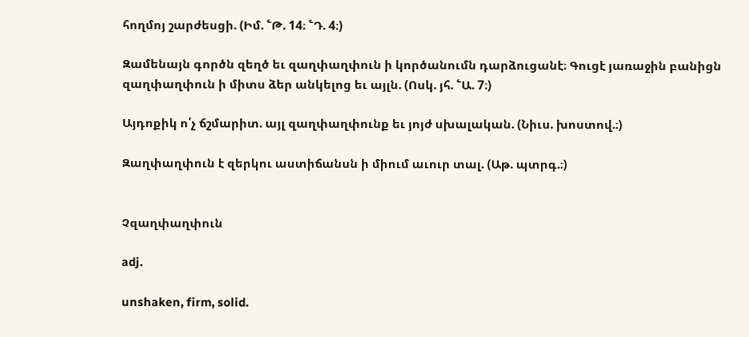հողմոյ շարժեսցի. (Իմ. ՟Թ. 14։ ՟Դ. 4։)

Զամենայն գործն զեղծ եւ զաղփաղփուն ի կործանումն դարձուցանէ։ Գուցէ յառաջին բանիցն զաղփաղփուն ի միտս ձեր անկելոց եւ այլն. (Ոսկ. յհ. ՟Ա. 7։)

Այդոքիկ ո՛չ ճշմարիտ. այլ զաղփաղփունք եւ յոյժ սխալական. (Նիւս. խոստով.։)

Զաղփաղփուն է զերկու աստիճանսն ի միում աւուր տալ. (Աթ. պտրգ.։)


Չզաղփաղփուն

adj.

unshaken, firm, solid.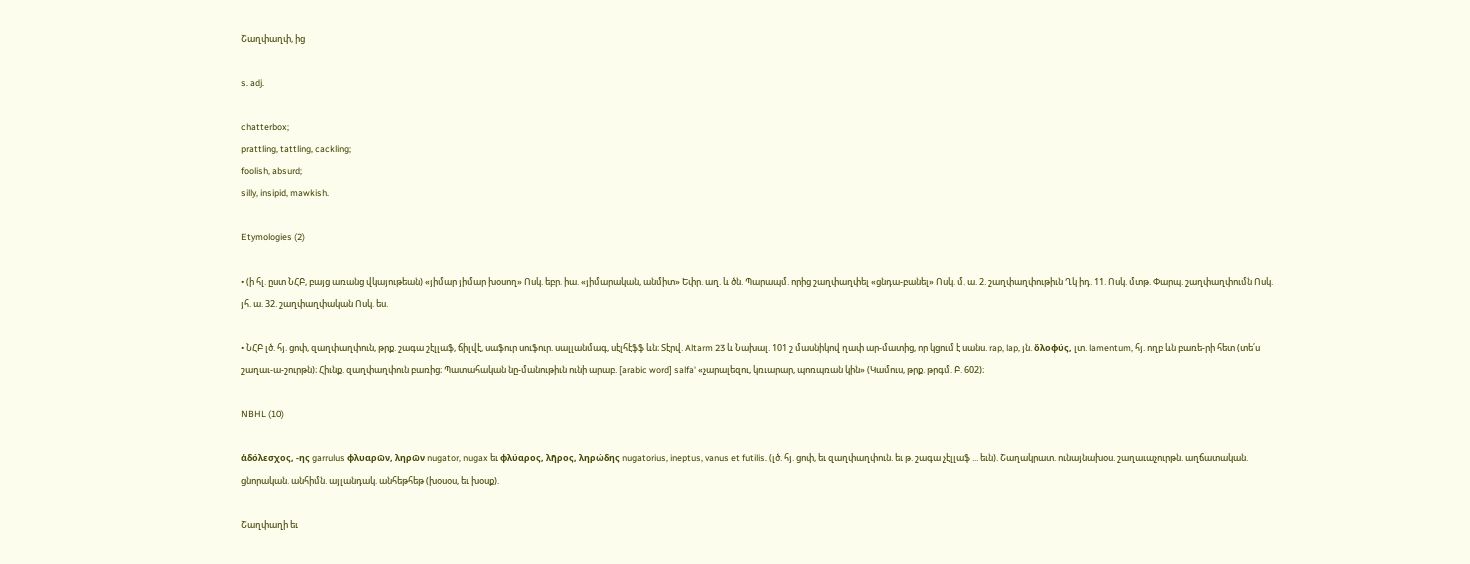Շաղփաղփ, ից

s. adj.

chatterbox;
prattling, tattling, cackling;
foolish, absurd;
silly, insipid, mawkish.

Etymologies (2)

• (ի հլ. ըստ ՆՀԲ, բայց առանց վկայութեան) «յիմար յիմար խօսող» Ոսկ. եբր. իա. «յիմարական, անմիտ» Եփր. աղ. և ծն. Պարապմ. որից շաղփաղփել «ցնդա-բանել» Ոսկ. մ. ա. 2. շաղփաղփութիւն Ղկ իդ. 11. Ոսկ. մտթ. Փարպ. շաղփաղփումն Ոսկ. յհ. ա. 32. շաղփաղփական Ոսկ. ես.

• ՆՀԲ լծ. հյ. ցոփ, զաղփաղփուն, թրք. շագա շէլլաֆ, ճիլվէ, սաֆուր սուֆուր. սալլանմագ, սէլհէֆֆ ևն։ Տէրվ. Altarm 23 և Նախալ. 101 շ մասնիկով ղափ ար-մատից, որ կցում է սանս. rap, lap, յն. ὄλοφύς, լտ. lamentum, հյ. ողբ ևն բառե-րի հետ (տե՛ս շաղաւ-ա-շուրթն)։ Հիւնք. զաղփաղփուն բառից։ Պատահական նը-մանութիւն ունի արաբ. [arabic word] salfa' «չարալեզու, կռւարար, պոռպռան կին» (Կամուս, թրք. թրգմ. Բ. 602)։

NBHL (10)

ἁδόλεσχος, -ης garrulus φλυαρῶν, ληρῶν nugator, nugax եւ φλύαρος, λῆρος, ληρώδης nugatorius, ineptus, vanus et futilis. (լծ. հյ. ցոփ, եւ զաղփաղփուն. եւ թ. շագա չէլլաֆ ... եւն). Շաղակրատ. ունայնախօս. շաղաւաչուրթն. աղճատական. ցնորական. անհիմն. այլանդակ. անհեթհեթ (խօսօս, եւ խօսք).

Շաղփաղի եւ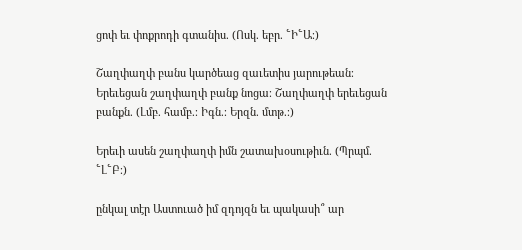ցոփ եւ փոքրոդի գտանիս. (Ոսկ. եբր. ՟Ի՟Ա։)

Շաղփաղփ բանս կարծեաց զաւետիս յարութեան։ Երեւեցան շաղփաղփ բանք նոցա։ Շաղփաղփ երեւեցան բանքն. (Լմբ. համբ.։ Իգն.։ Երզն. մտթ.։)

Երեւի ասեն շաղփաղփ իմն շատախօսութիւն. (Պրպմ. ՟Լ՟Բ։)

ընկալ տէր Աստուած իմ զդոյզն եւ պակասի՞ ար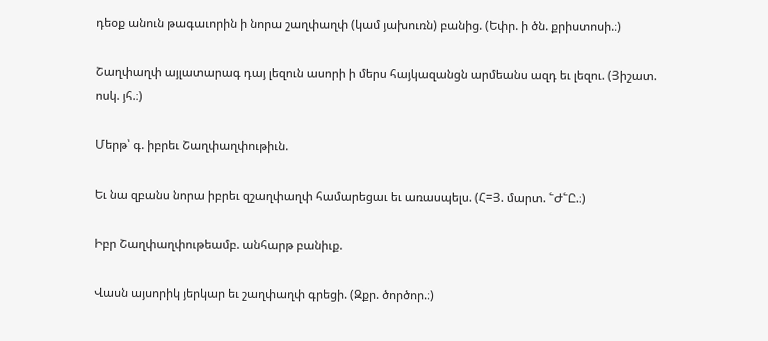դեօք անուն թագաւորին ի նորա շաղփաղփ (կամ յախուռն) բանից. (Եփր. ի ծն. քրիստոսի.։)

Շաղփաղփ այլատարագ դայ լեզուն ասորի ի մերս հայկազանցն արմեանս ազդ եւ լեզու. (Յիշատ. ոսկ. յհ.։)

Մերթ՝ գ. իբրեւ Շաղփաղփութիւն.

Եւ նա զբանս նորա իբրեւ զշաղփաղփ համարեցաւ եւ առասպելս. (Հ=Յ. մարտ. ՟Ժ՟Ը.։)

Իբր Շաղփաղփութեամբ. անհարթ բանիւք.

Վասն այսորիկ յերկար եւ շաղփաղփ գրեցի. (Զքր. ծործոր.։)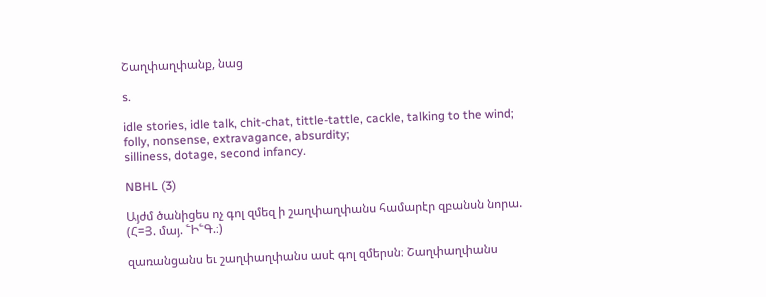Շաղփաղփանք, նաց

s.

idle stories, idle talk, chit-chat, tittle-tattle, cackle, talking to the wind;
folly, nonsense, extravagance, absurdity;
silliness, dotage, second infancy.

NBHL (3)

Այժմ ծանիցես ոչ գոլ զմեզ ի շաղփաղփանս համարէր զբանսն նորա. (Հ=Յ. մայ. ՟Ի՟Գ.։)

զառանցանս եւ շաղփաղփանս ասէ գոլ զմերսն։ Շաղփաղփանս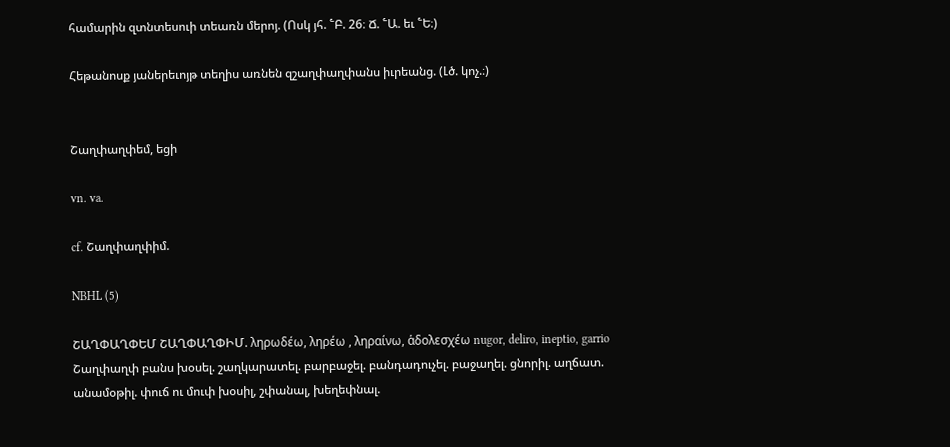համարին զտնտեսուի տեառն մերոյ. (Ոսկ յհ. ՟Բ. 26։ Ճ. ՟Ա. եւ ՟Ե։)

Հեթանոսք յաներեւոյթ տեղիս առնեն զշաղփաղփանս իւրեանց. (Լծ. կոչ.։)


Շաղփաղփեմ, եցի

vn. va.

cf. Շաղփաղփիմ.

NBHL (5)

ՇԱՂՓԱՂՓԵՄ ՇԱՂՓԱՂՓԻՄ. ληρωδέω, ληρέω , ληραίνω, ἁδολεσχέω nugor, deliro, ineptio, garrio Շաղփաղփ բանս խօսել. շաղկարատել. բարբաջել. բանդադուչել. բաջաղել. ցնորիլ. աղճատ. անամօթիլ. փուճ ու մուփ խօսիլ, շփանալ, խեղեփնալ.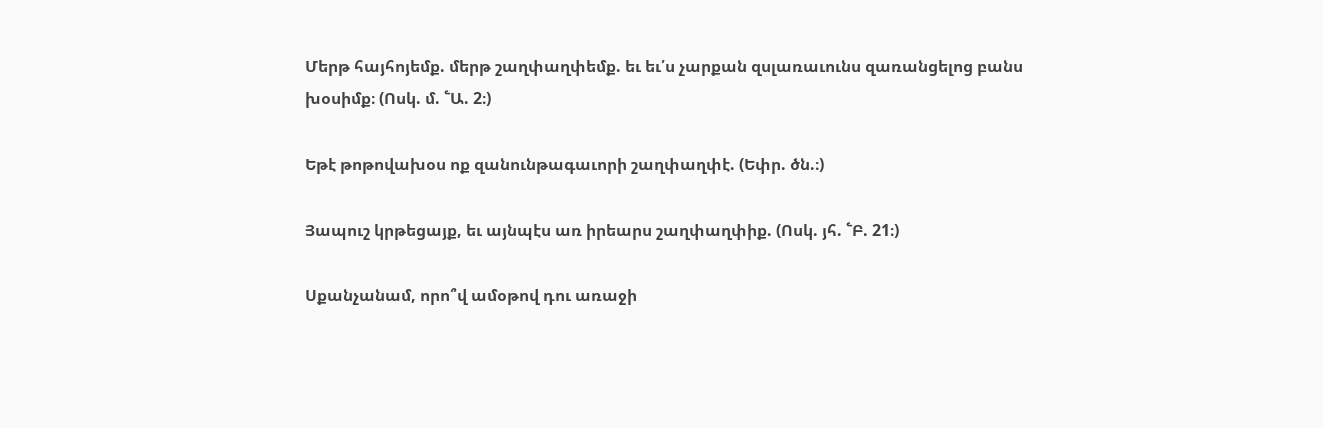Մերթ հայհոյեմք. մերթ շաղփաղփեմք. եւ եւ՛ս չարքան զսլառաւունս զառանցելոց բանս խօսիմք։ (Ոսկ. մ. ՟Ա. 2։)

Եթէ թոթովախօս ոք զանունթագաւորի շաղփաղփէ. (Եփր. ծն.։)

Յապուշ կրթեցայք, եւ այնպէս առ իրեարս շաղփաղփիք. (Ոսկ. յհ. ՟Բ. 21։)

Սքանչանամ, որո՞վ ամօթով դու առաջի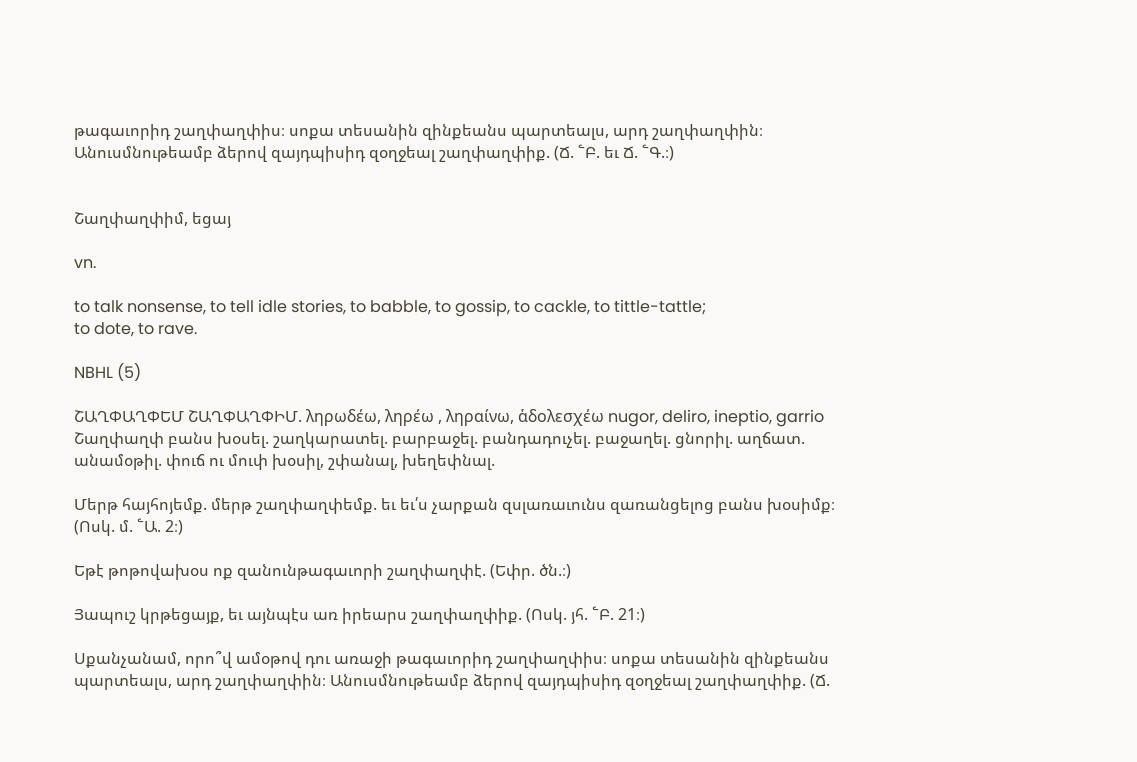թագաւորիդ շաղփաղփիս։ սոքա տեսանին զինքեանս պարտեալս, արդ շաղփաղփին։ Անուսմնութեամբ ձերով զայդպիսիդ զօղջեալ շաղփաղփիք. (Ճ. ՟Բ. եւ Ճ. ՟Գ.։)


Շաղփաղփիմ, եցայ

vn.

to talk nonsense, to tell idle stories, to babble, to gossip, to cackle, to tittle-tattle;
to dote, to rave.

NBHL (5)

ՇԱՂՓԱՂՓԵՄ ՇԱՂՓԱՂՓԻՄ. ληρωδέω, ληρέω , ληραίνω, ἁδολεσχέω nugor, deliro, ineptio, garrio Շաղփաղփ բանս խօսել. շաղկարատել. բարբաջել. բանդադուչել. բաջաղել. ցնորիլ. աղճատ. անամօթիլ. փուճ ու մուփ խօսիլ, շփանալ, խեղեփնալ.

Մերթ հայհոյեմք. մերթ շաղփաղփեմք. եւ եւ՛ս չարքան զսլառաւունս զառանցելոց բանս խօսիմք։ (Ոսկ. մ. ՟Ա. 2։)

Եթէ թոթովախօս ոք զանունթագաւորի շաղփաղփէ. (Եփր. ծն.։)

Յապուշ կրթեցայք, եւ այնպէս առ իրեարս շաղփաղփիք. (Ոսկ. յհ. ՟Բ. 21։)

Սքանչանամ, որո՞վ ամօթով դու առաջի թագաւորիդ շաղփաղփիս։ սոքա տեսանին զինքեանս պարտեալս, արդ շաղփաղփին։ Անուսմնութեամբ ձերով զայդպիսիդ զօղջեալ շաղփաղփիք. (Ճ.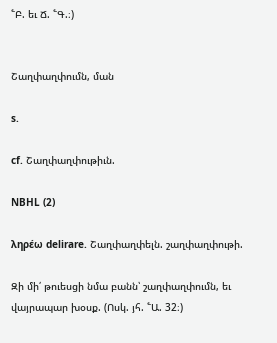՟Բ. եւ Ճ. ՟Գ.։)


Շաղփաղփումն, ման

s.

cf. Շաղփաղփութիւն.

NBHL (2)

ληρέω delirare. Շաղփաղփելն. շաղփաղփութի.

Զի մի՛ թուեսցի նմա բանն՝ շաղփաղփումն, եւ վայրապար խօսք. (Ոսկ. յհ. ՟Ա. 32։)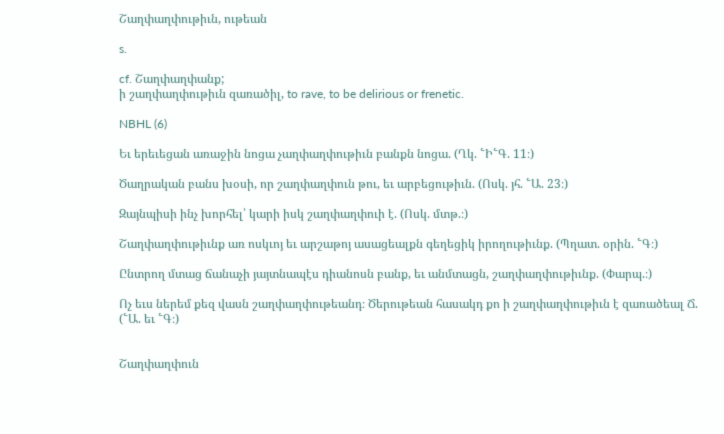Շաղփաղփութիւն, ութեան

s.

cf. Շաղփաղփանք;
ի շաղփաղփութիւն զառածիլ, to rave, to be delirious or frenetic.

NBHL (6)

Եւ երեւեցան առաջին նոցա չաղփաղփութիւն բանքն նոցա. (Ղկ. ՟Ի՟Գ. 11։)

Ծաղրական բանս խօսի, որ շաղփաղփուն թու, եւ արբեցութիւն. (Ոսկ. յհ. ՟Ա. 23։)

Զայնպիսի ինչ խորհել՝ կարի իսկ շաղփաղփուի է. (Ոսկ. մտթ.։)

Շաղփաղփութիւնք առ ոսկւոյ եւ արշաթոյ ասացեալքն գեղեցիկ իրողութիւնք. (Պղատ. օրին. ՟Գ։)

Ընտրող մտաց ճանաչի յայտնապէս դիանոսն բանք, եւ անմտացն, շաղփաղփութիւնք. (Փարպ.։)

Ոչ եւս ներեմ քեզ վասն շաղփաղփութեանդ։ Ծերութեան հասակդ քո ի շաղփաղփութիւն է զառածեալ Ճ. (՟Ա. եւ ՟Գ։)


Շաղփաղփուն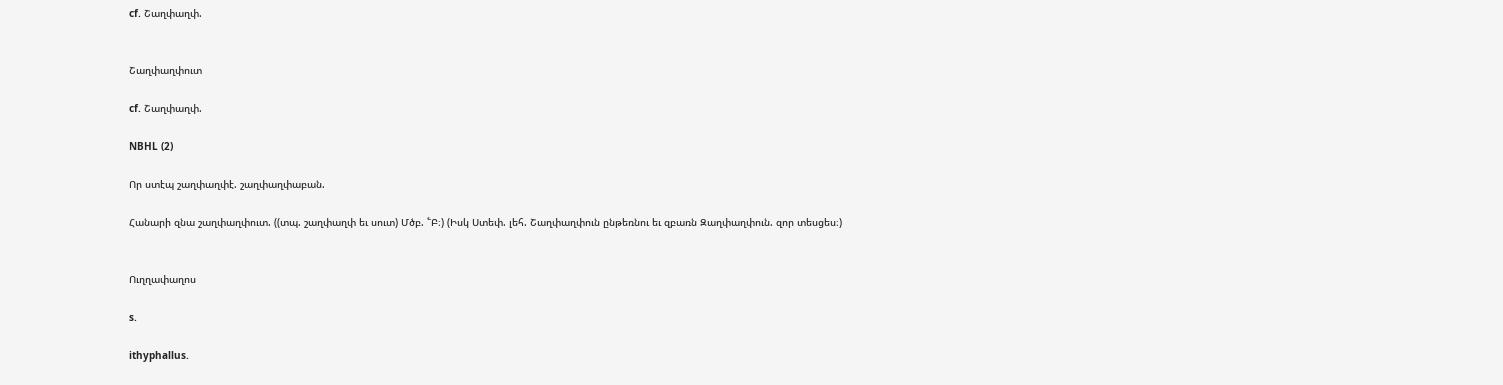cf. Շաղփաղփ.


Շաղփաղփուտ

cf. Շաղփաղփ.

NBHL (2)

Որ ստէպ շաղփաղփէ. շաղփաղփաբան.

Հանարի զնա շաղփաղփուտ. ((տպ. շաղփաղփ եւ սուտ) Մծբ. ՟Բ։) (Իսկ Ստեփ. լեհ. Շաղփաղփուն ընթեռնու եւ զբառն Զաղփաղփուն. զոր տեսցես։)


Ուղղափաղոս

s.

ithyphallus.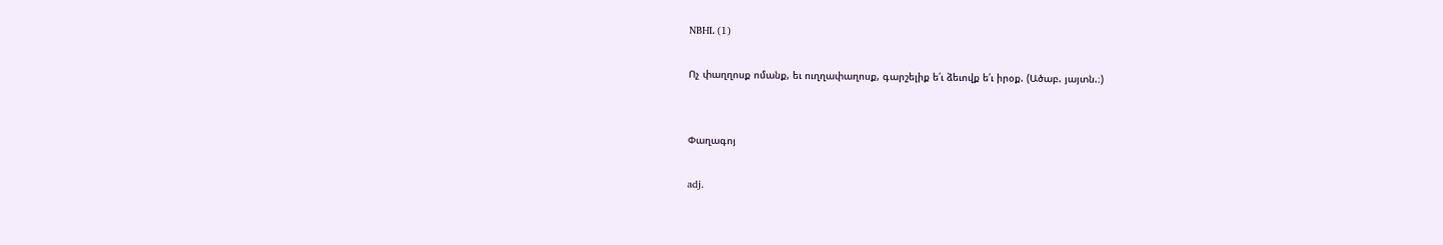NBHL (1)

Ոչ փաղղոսք ոմանք, եւ ուղղափաղոսք, գարշելիք ե՛ւ ձեւովք ե՛ւ իրօք. (Ածաբ. յայտն.։)


Փաղագոյ

adj.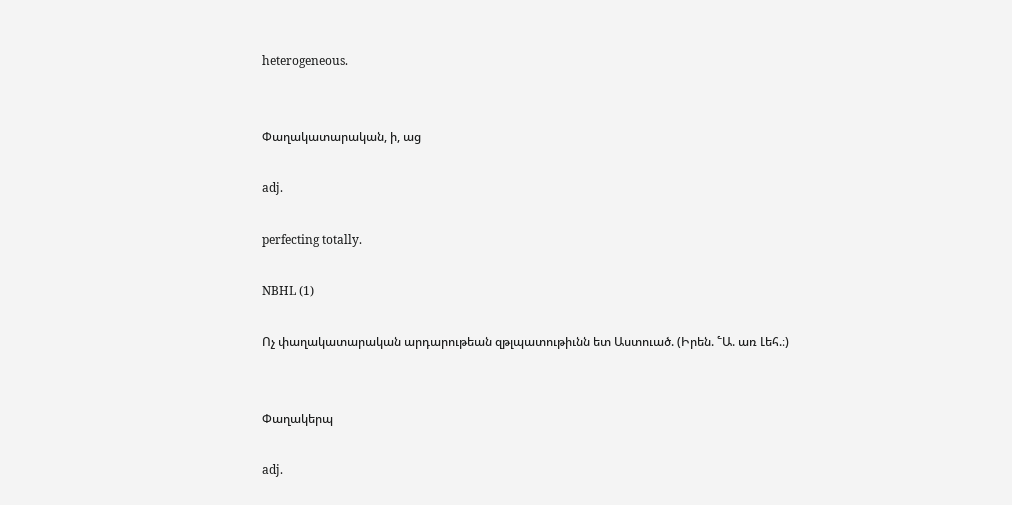heterogeneous.


Փաղակատարական, ի, աց

adj.

perfecting totally.

NBHL (1)

Ոչ փաղակատարական արդարութեան զթլպատութիւնն ետ Աստուած. (Իրեն. ՟Ա. առ Լեհ.։)


Փաղակերպ

adj.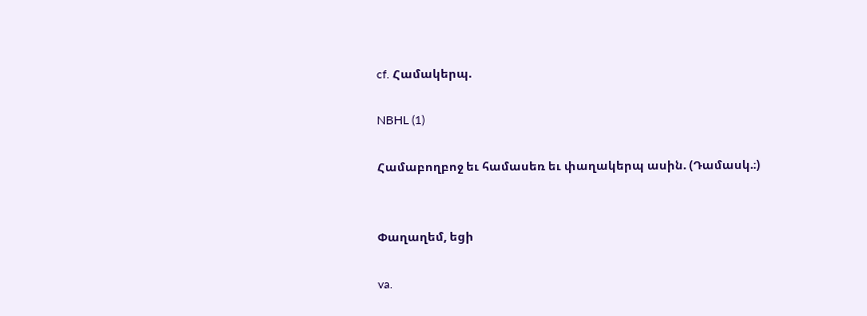cf. Համակերպ.

NBHL (1)

Համաբողբոջ եւ համասեռ եւ փաղակերպ ասին. (Դամասկ.։)


Փաղաղեմ, եցի

va.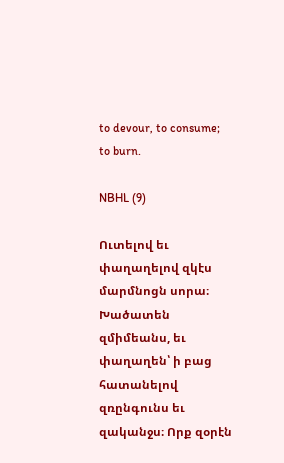to devour, to consume;
to burn.

NBHL (9)

Ուտելով եւ փաղաղելով զկէս մարմնոցն սորա։ Խածատեն զմիմեանս, եւ փաղաղեն՝ ի բաց հատանելով զռընգունս եւ զականջս։ Որք զօրէն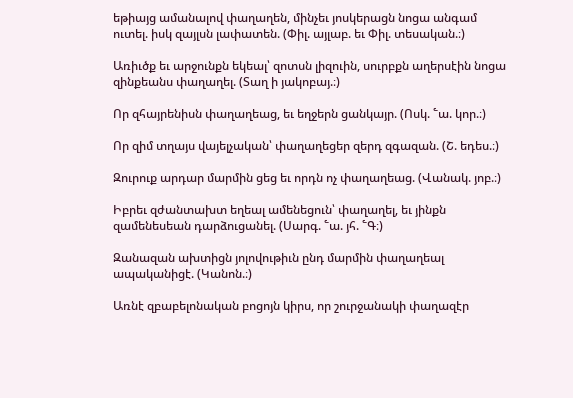եթիայց ամանալով փաղաղեն, մինչեւ յոսկերացն նոցա անգամ ուտել. իսկ զայլսն լափատեն. (Փիլ. այլաբ. եւ Փիլ. տեսական.։)

Առիւծք եւ արջունքն եկեալ՝ զոտսն լիզուին, սուրբքն աղերսէին նոցա զինքեանս փաղաղել. (Տաղ ի յակոբայ.։)

Որ զհայրենիսն փաղաղեաց, եւ եղջերն ցանկայր. (Ոսկ. ՟ա. կոր.։)

Որ զիմ տղայս վայելչական՝ փաղաղեցեր զերդ զգազան. (Շ. եդես.։)

Զուրուք արդար մարմին ցեց եւ որդն ոչ փաղաղեաց. (Վանակ. յոբ.։)

Իբրեւ զժանտախտ եղեալ ամենեցուն՝ փաղաղել, եւ յինքն զամենեսեան դարձուցանել. (Սարգ. ՟ա. յհ. ՟Գ։)

Զանազան ախտիցն յոլովութիւն ընդ մարմին փաղաղեալ ապականիցէ. (Կանոն.։)

Առնէ զբաբելոնական բոցոյն կիրս, որ շուրջանակի փաղազէր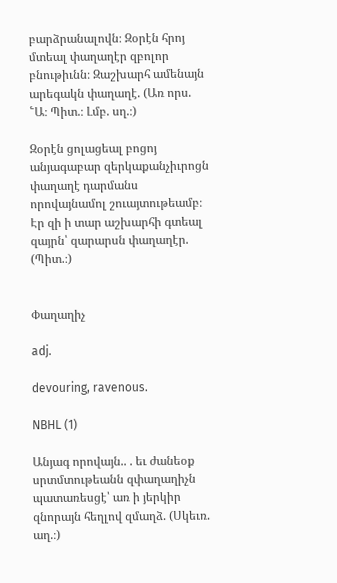բարձրանալովն։ Զօրէն հրոյ մտեալ փաղաղէր զբոլոր բնութիւնն։ Զաշխարհ ամենայն արեգակն փաղաղէ. (Առ որս. ՟Ա։ Պիտ.։ Լմբ. սղ.։)

Զօրէն ցոլացեալ բոցոյ անյագաբար զերկաքանչիւրոցն փաղաղէ դարմանս որովայնամոլ շուայտութեամբ։ Էր զի ի տար աշխարհի գտեալ զայրն՝ զարարսն փաղաղէր. (Պիտ.։)


Փաղաղիչ

adj.

devouring, ravenous.

NBHL (1)

Անյագ որովայն.. . եւ ժանեօք սրտմտութեանն զփաղաղիչն պատառեսցէ՝ առ ի յերկիր զնորայն հեղլով զմաղձ. (Սկեւռ. աղ.։)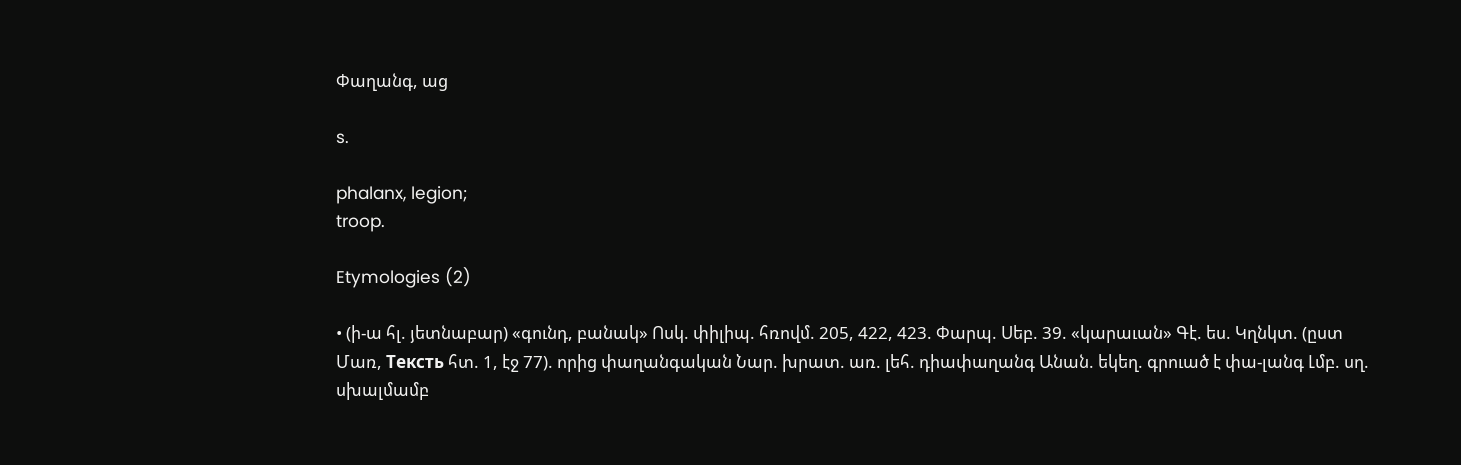Փաղանգ, աց

s.

phalanx, legion;
troop.

Etymologies (2)

• (ի-ա հլ. յետնաբար) «գունդ, բանակ» Ոսկ. փիլիպ. հռովմ. 205, 422, 423. Փարպ. Սեբ. 39. «կարաւան» Գէ. ես. Կղնկտ. (ըստ Մառ, Teксть հտ. 1, էջ 77). որից փաղանգական Նար. խրատ. առ. լեհ. դիափաղանգ Անան. եկեղ. գրուած է փա-լանգ Լմբ. սղ. սխալմամբ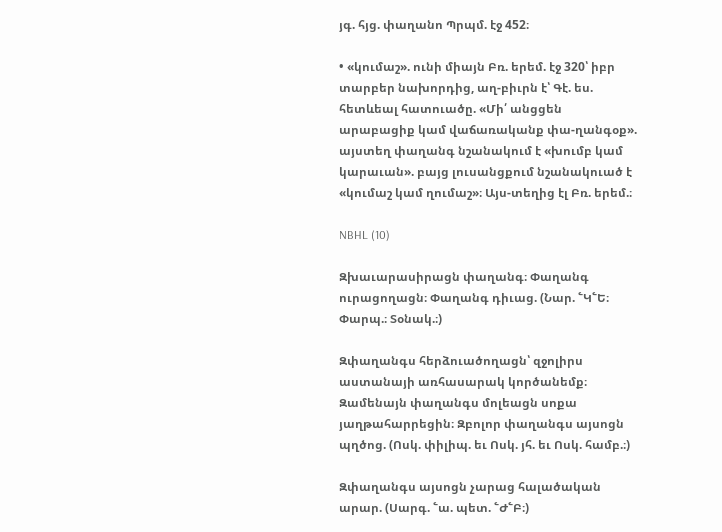յգ. հյց. փաղանո Պրպմ. էջ 452։

• «կումաշ». ունի միայն Բռ. երեմ. էջ 320՝ իբր տարբեր նախորդից, աղ-բիւրն է՝ Գէ. ես. հետևեալ հատուածը. «Մի՛ անցցեն արաբացիք կամ վաճառականք փա-ղանգօք». այստեղ փաղանգ նշանակում է «խումբ կամ կարաւան». բայց լուսանցքում նշանակուած է «կումաշ կամ ղումաշ»։ Այս-տեղից էլ Բռ. երեմ.։

NBHL (10)

Զխաւարասիրացն փաղանգ։ Փաղանգ ուրացողացն։ Փաղանգ դիւաց. (Նար. ՟Կ՟Ե։ Փարպ.։ Տօնակ.։)

Զփաղանգս հերձուածողացն՝ զջոլիրս աստանայի առհասարակ կործանեմք։ Զամենայն փաղանգս մոլեացն սոքա յաղթահարրեցին։ Զբոլոր փաղանգս այսոցն պղծոց. (Ոսկ. փիլիպ. եւ Ոսկ. յհ. եւ Ոսկ. համբ.։)

Զփաղանգս այսոցն չարաց հալածական արար. (Սարգ. ՟ա. պետ. ՟Ժ՟Բ։)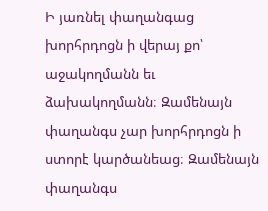Ի յառնել փաղանգաց խորհրդոցն ի վերայ քո՝ աջակողմանն եւ ձախակողմանն։ Զամենայն փաղանգս չար խորհրդոցն ի ստորէ կարծանեաց։ Զամենայն փաղանգս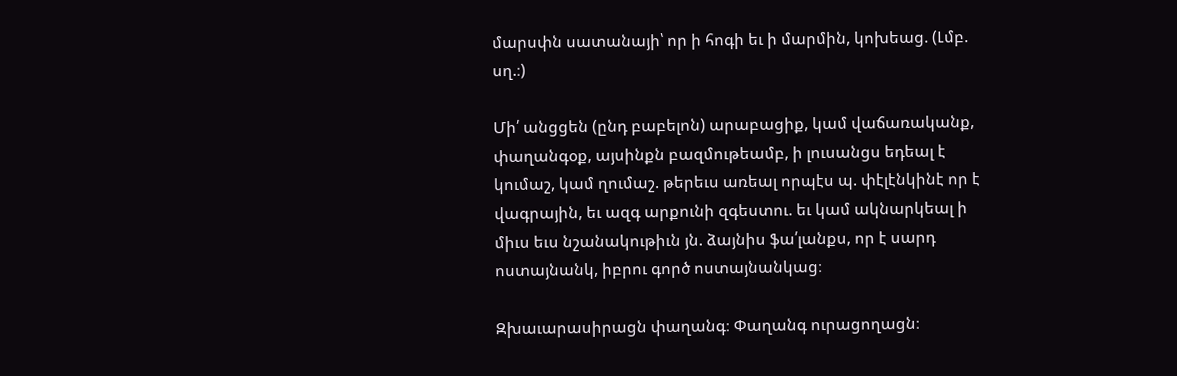մարսփն սատանայի՝ որ ի հոգի եւ ի մարմին, կոխեաց. (Լմբ. սղ.։)

Մի՛ անցցեն (ընդ բաբելոն) արաբացիք, կամ վաճառականք, փաղանգօք, այսինքն բազմութեամբ, ի լուսանցս եդեալ է կումաշ, կամ ղումաշ. թերեւս առեալ որպէս պ. փէլէնկինէ որ է վագրային, եւ ազգ արքունի զգեստու. եւ կամ ակնարկեալ ի միւս եւս նշանակութիւն յն. ձայնիս ֆա՛լանքս, որ է սարդ ոստայնանկ, իբրու գործ ոստայնանկաց։

Զխաւարասիրացն փաղանգ։ Փաղանգ ուրացողացն։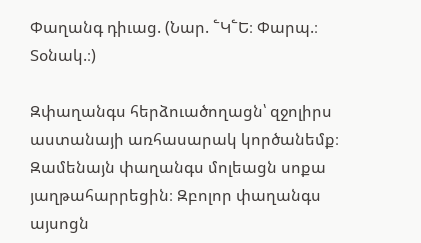Փաղանգ դիւաց. (Նար. ՟Կ՟Ե։ Փարպ.։ Տօնակ.։)

Զփաղանգս հերձուածողացն՝ զջոլիրս աստանայի առհասարակ կործանեմք։ Զամենայն փաղանգս մոլեացն սոքա յաղթահարրեցին։ Զբոլոր փաղանգս այսոցն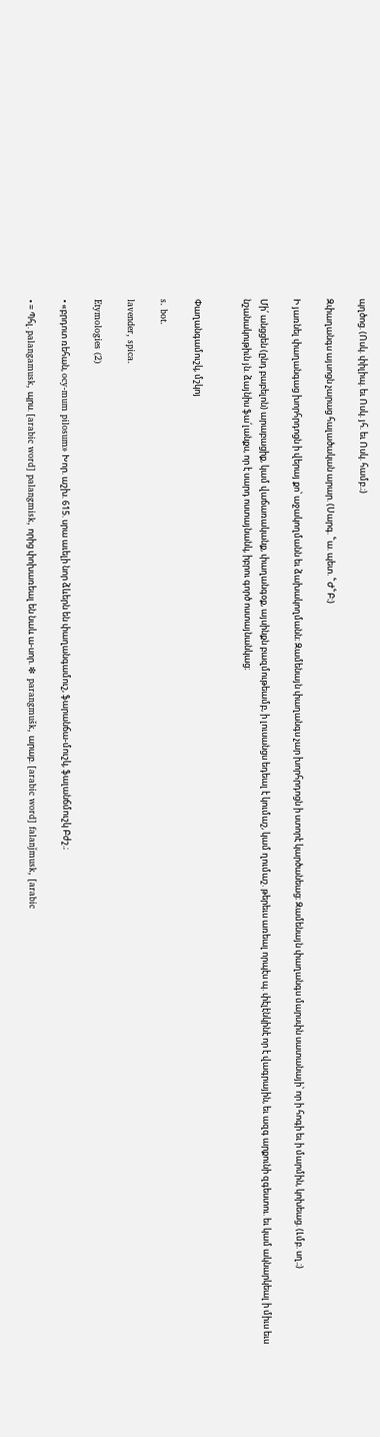պղծոց. (Ոսկ. փիլիպ. եւ Ոսկ. յհ. եւ Ոսկ. համբ.։)

Զփաղանգս այսոցն չարաց հալածական արար. (Սարգ. ՟ա. պետ. ՟Ժ՟Բ։)

Ի յառնել փաղանգաց խորհրդոցն ի վերայ քո՝ աջակողմանն եւ ձախակողմանն։ Զամենայն փաղանգս չար խորհրդոցն ի ստորէ կարծանեաց։ Զամենայն փաղանգս մարսփն սատանայի՝ որ ի հոգի եւ ի մարմին, կոխեաց. (Լմբ. սղ.։)

Մի՛ անցցեն (ընդ բաբելոն) արաբացիք, կամ վաճառականք, փաղանգօք, այսինքն բազմութեամբ, ի լուսանցս եդեալ է կումաշ, կամ ղումաշ. թերեւս առեալ որպէս պ. փէլէնկինէ որ է վագրային, եւ ազգ արքունի զգեստու. եւ կամ ակնարկեալ ի միւս եւս նշանակութիւն յն. ձայնիս ֆա՛լանքս, որ է սարդ ոստայնանկ, իբրու գործ ոստայնանկաց։


Փաղանգամուշկ, մշկոյ

s. bot.

lavender, spica.

Etymologies (2)

• «բրդոտ ռեհան, ocy-mum pilosum» Խոր. աշխ. 615. սրա աւելի նոր ձևերն են փաղանգամուշ, ֆարանճա-մուշկ, ֆալանճմուշկ Բժշ.։

• = Պհլ. palangamusk, պրս. [arabic word] palangmisk, որից փոխառեալ են նաև ա-սոր. ❇  parangmušk, արաբ. [arabic word] falanǰmusk, [arabic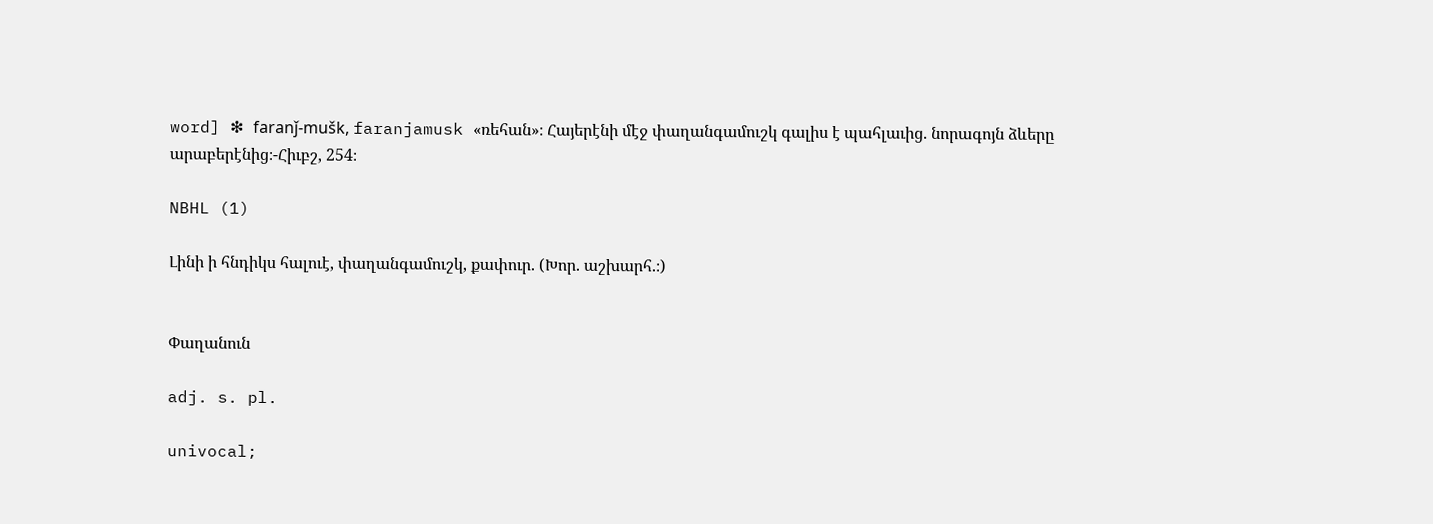word] ❇ faranǰ-mušk, faranjamusk «ռեհան»։ Հայերէնի մէջ փաղանգամուշկ գալիս է պահլաւից. նորագոյն ձևերը արաբերէնից։-Հիւբշ, 254։

NBHL (1)

Լինի ի հնդիկս հալուէ, փաղանգամուշկ, քափուր. (Խոր. աշխարհ.։)


Փաղանուն

adj. s. pl.

univocal;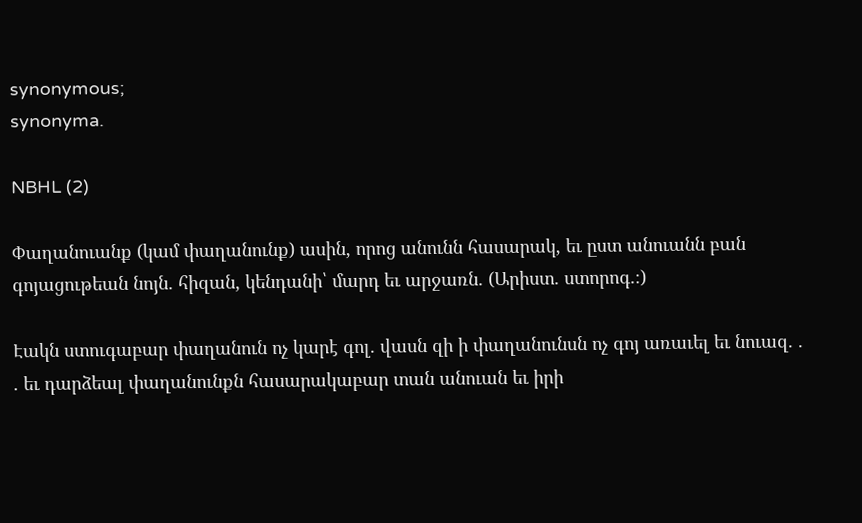synonymous;
synonyma.

NBHL (2)

Փաղանուանք (կամ փաղանունք) ասին, որոց անունն հասարակ, եւ ըստ անուանն բան գոյացութեան նոյն. հիզան, կենդանի՝ մարդ եւ արջառն. (Արիստ. ստորոգ.։)

Էակն ստուգաբար փաղանուն ոչ կարէ գոլ. վասն զի ի փաղանունսն ոչ գոյ առաւել եւ նուազ. . . եւ դարձեալ փաղանունքն հասարակաբար տան անուան եւ իրի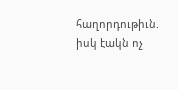հաղորդութիւն. իսկ էակն ոչ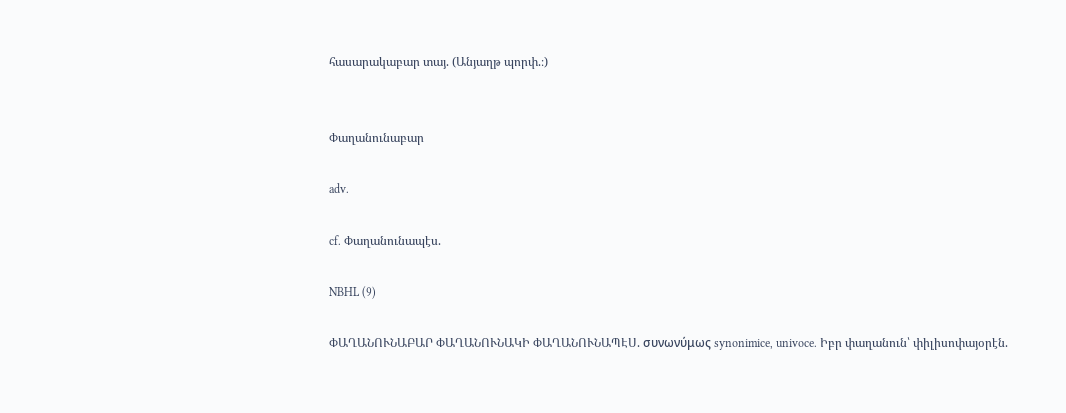հասարակաբար տայ. (Անյաղթ պորփ.։)


Փաղանունաբար

adv.

cf. Փաղանունապէս.

NBHL (9)

ՓԱՂԱՆՈՒՆԱԲԱՐ ՓԱՂԱՆՈՒՆԱԿԻ ՓԱՂԱՆՈՒՆԱՊԷՍ. συνωνύμως synonimice, univoce. Իբր փաղանուն՝ փիլիսոփայօրէն.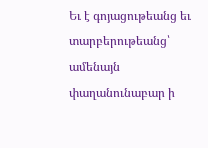Եւ է գոյացութեանց եւ տարբերութեանց՝ ամենայն փաղանունաբար ի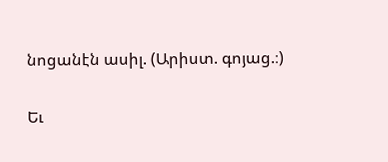նոցանէն ասիլ. (Արիստ. գոյաց.։)

Եւ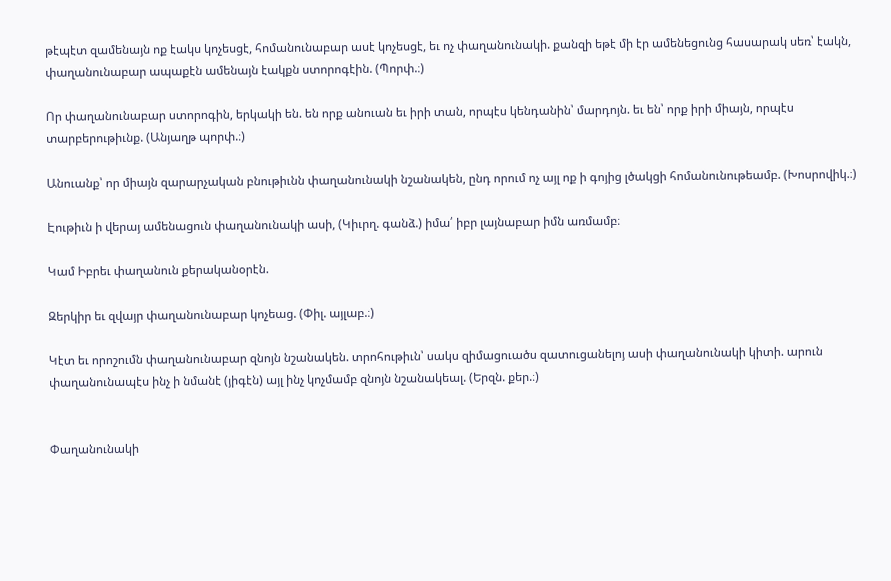թէպէտ զամենայն ոք էակս կոչեսցէ, հոմանունաբար ասէ կոչեսցէ, եւ ոչ փաղանունակի. քանզի եթէ մի էր ամենեցունց հասարակ սեռ՝ էակն, փաղանունաբար ապաքէն ամենայն էակքն ստորոգէին. (Պորփ.։)

Որ փաղանունաբար ստորոգին, երկակի են. են որք անուան եւ իրի տան, որպէս կենդանին՝ մարդոյն. եւ են՝ որք իրի միայն, որպէս տարբերութիւնք. (Անյաղթ պորփ.։)

Անուանք՝ որ միայն զարարչական բնութիւնն փաղանունակի նշանակեն, ընդ որում ոչ այլ ոք ի գոյից լծակցի հոմանունութեամբ. (Խոսրովիկ.։)

Էութիւն ի վերայ ամենացուն փաղանունակի ասի, (Կիւրղ. գանձ.) իմա՛ իբր լայնաբար իմն առմամբ։

Կամ Իբրեւ փաղանուն քերականօրէն.

Զերկիր եւ զվայր փաղանունաբար կոչեաց. (Փիլ. այլաբ.։)

Կէտ եւ որոշումն փաղանունաբար զնոյն նշանակեն. տրոհութիւն՝ սակս զիմացուածս զատուցանելոյ ասի փաղանունակի կիտի. արուն փաղանունապէս ինչ ի նմանէ (յիգէն) այլ ինչ կոչմամբ զնոյն նշանակեալ. (Երզն. քեր.։)


Փաղանունակի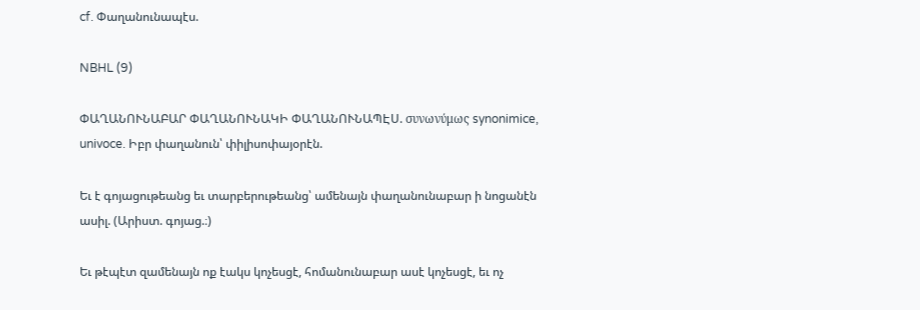cf. Փաղանունապէս.

NBHL (9)

ՓԱՂԱՆՈՒՆԱԲԱՐ ՓԱՂԱՆՈՒՆԱԿԻ ՓԱՂԱՆՈՒՆԱՊԷՍ. συνωνύμως synonimice, univoce. Իբր փաղանուն՝ փիլիսոփայօրէն.

Եւ է գոյացութեանց եւ տարբերութեանց՝ ամենայն փաղանունաբար ի նոցանէն ասիլ. (Արիստ. գոյաց.։)

Եւ թէպէտ զամենայն ոք էակս կոչեսցէ, հոմանունաբար ասէ կոչեսցէ, եւ ոչ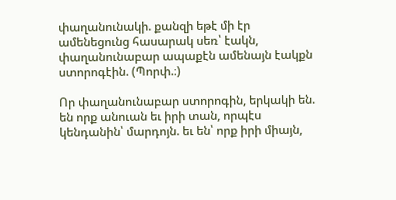փաղանունակի. քանզի եթէ մի էր ամենեցունց հասարակ սեռ՝ էակն, փաղանունաբար ապաքէն ամենայն էակքն ստորոգէին. (Պորփ.։)

Որ փաղանունաբար ստորոգին, երկակի են. են որք անուան եւ իրի տան, որպէս կենդանին՝ մարդոյն. եւ են՝ որք իրի միայն,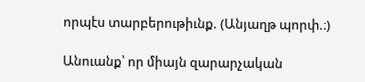որպէս տարբերութիւնք. (Անյաղթ պորփ.։)

Անուանք՝ որ միայն զարարչական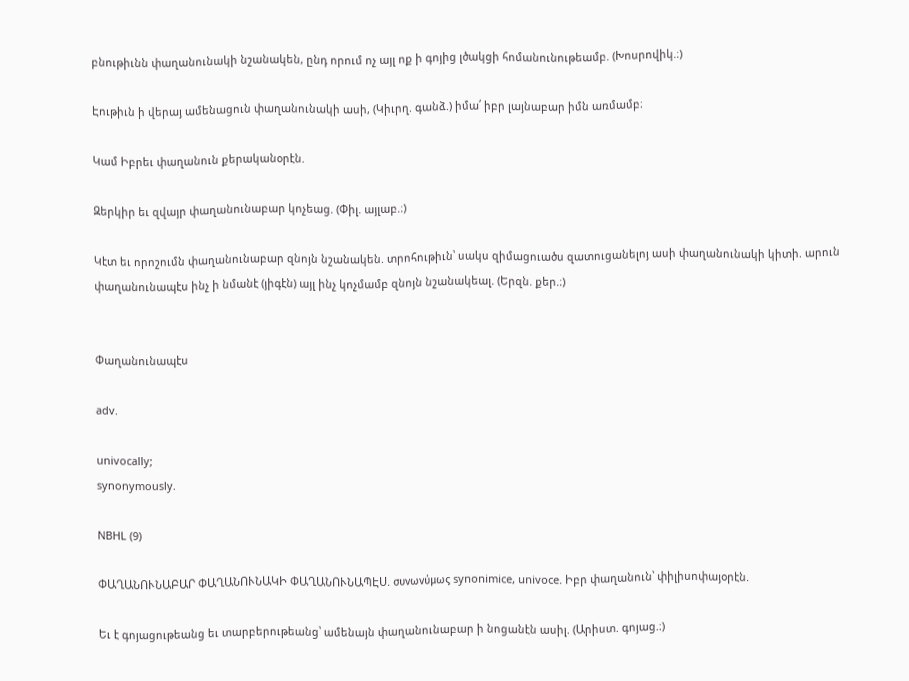բնութիւնն փաղանունակի նշանակեն, ընդ որում ոչ այլ ոք ի գոյից լծակցի հոմանունութեամբ. (Խոսրովիկ.։)

Էութիւն ի վերայ ամենացուն փաղանունակի ասի, (Կիւրղ. գանձ.) իմա՛ իբր լայնաբար իմն առմամբ։

Կամ Իբրեւ փաղանուն քերականօրէն.

Զերկիր եւ զվայր փաղանունաբար կոչեաց. (Փիլ. այլաբ.։)

Կէտ եւ որոշումն փաղանունաբար զնոյն նշանակեն. տրոհութիւն՝ սակս զիմացուածս զատուցանելոյ ասի փաղանունակի կիտի. արուն փաղանունապէս ինչ ի նմանէ (յիգէն) այլ ինչ կոչմամբ զնոյն նշանակեալ. (Երզն. քեր.։)


Փաղանունապէս

adv.

univocally;
synonymously.

NBHL (9)

ՓԱՂԱՆՈՒՆԱԲԱՐ ՓԱՂԱՆՈՒՆԱԿԻ ՓԱՂԱՆՈՒՆԱՊԷՍ. συνωνύμως synonimice, univoce. Իբր փաղանուն՝ փիլիսոփայօրէն.

Եւ է գոյացութեանց եւ տարբերութեանց՝ ամենայն փաղանունաբար ի նոցանէն ասիլ. (Արիստ. գոյաց.։)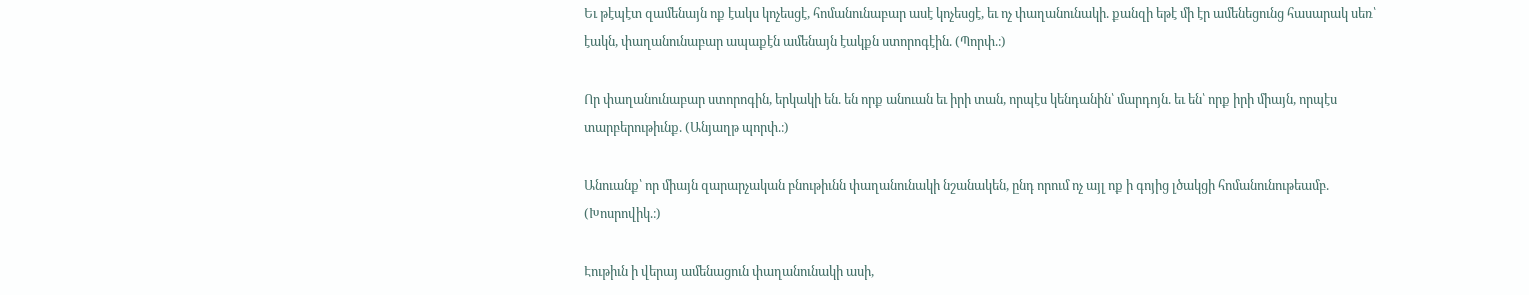Եւ թէպէտ զամենայն ոք էակս կոչեսցէ, հոմանունաբար ասէ կոչեսցէ, եւ ոչ փաղանունակի. քանզի եթէ մի էր ամենեցունց հասարակ սեռ՝ էակն, փաղանունաբար ապաքէն ամենայն էակքն ստորոգէին. (Պորփ.։)

Որ փաղանունաբար ստորոգին, երկակի են. են որք անուան եւ իրի տան, որպէս կենդանին՝ մարդոյն. եւ են՝ որք իրի միայն, որպէս տարբերութիւնք. (Անյաղթ պորփ.։)

Անուանք՝ որ միայն զարարչական բնութիւնն փաղանունակի նշանակեն, ընդ որում ոչ այլ ոք ի գոյից լծակցի հոմանունութեամբ. (Խոսրովիկ.։)

Էութիւն ի վերայ ամենացուն փաղանունակի ասի,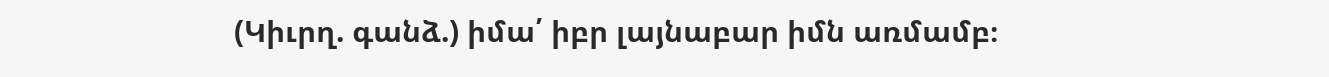(Կիւրղ. գանձ.) իմա՛ իբր լայնաբար իմն առմամբ։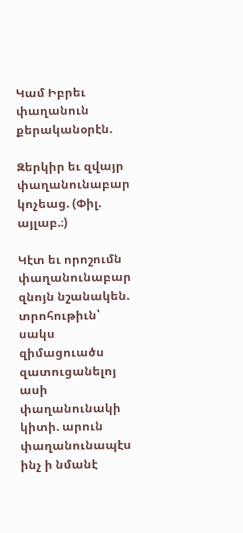Կամ Իբրեւ փաղանուն քերականօրէն.

Զերկիր եւ զվայր փաղանունաբար կոչեաց. (Փիլ. այլաբ.։)

Կէտ եւ որոշումն փաղանունաբար զնոյն նշանակեն. տրոհութիւն՝ սակս զիմացուածս զատուցանելոյ ասի փաղանունակի կիտի. արուն փաղանունապէս ինչ ի նմանէ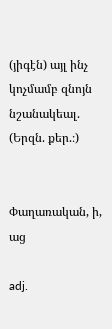(յիգէն) այլ ինչ կոչմամբ զնոյն նշանակեալ. (Երզն. քեր.։)


Փաղառական, ի, աց

adj.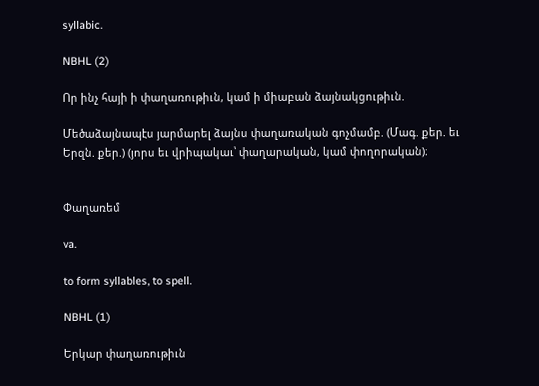syllabic.

NBHL (2)

Որ ինչ հայի ի փաղառութիւն, կամ ի միաբան ձայնակցութիւն.

Մեծաձայնապէս յարմարել ձայնս փաղառական գոչմամբ. (Մագ. քեր. եւ Երզն. քեր.) (յորս եւ վրիպակաւ՝ փաղարական, կամ փողորական)։


Փաղառեմ

va.

to form syllables, to spell.

NBHL (1)

Երկար փաղառութիւն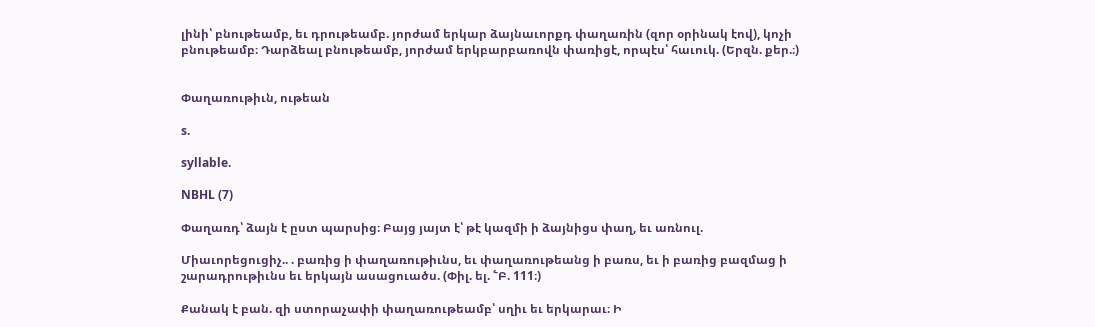լինի՝ բնութեամբ, եւ դրութեամբ. յորժամ երկար ձայնաւորքդ փաղառին (զոր օրինակ էով), կոչի բնութեամբ։ Դարձեալ բնութեամբ, յորժամ երկբարբառովն փառիցէ, որպէս՝ հաւուկ. (Երզն. քեր.։)


Փաղառութիւն, ութեան

s.

syllable.

NBHL (7)

Փաղառդ՝ ձայն է ըստ պարսից։ Բայց յայտ է՝ թէ կազմի ի ձայնիցս փաղ, եւ առնուլ.

Միաւորեցուցիչ.. . բառից ի փաղառութիւնս, եւ փաղառութեանց ի բառս, եւ ի բառից բազմաց ի շարադրութիւնս եւ երկայն ասացուածս. (Փիլ. ել. ՟Բ. 111։)

Քանակ է բան. զի ստորաչափի փաղառութեամբ՝ սղիւ եւ երկարաւ։ Ի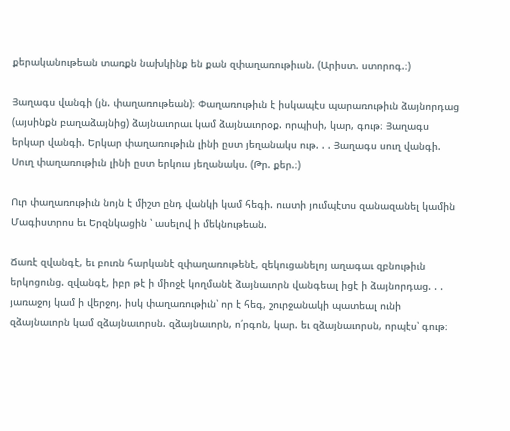քերականութեան տառքն նախկինք են քան զփաղառութիւսն. (Արիստ. ստորոգ.։)

Յաղագս վանգի (յն. փաղառութեան)։ Փաղառութիւն է իսկապէս պարառութիւն ձայնորդաց (այսինքն բաղաձայնից) ձայնաւորաւ կամ ձայնաւորօք. որպիսի, կար, գութ։ Յաղագս երկար վանգի. Երկար փաղառութիւն լինի ըստ յեղանակս ութ. . . Յաղագս սուղ վանգի. Սուղ փաղառութիւն լինի ըստ երկուս յեղանակս. (Թր. քեր.։)

Ուր փաղառութիւն նոյն է միշտ ընդ վանկի կամ հեգի. ուստի յումպէտս զանազանել կամին Մագիստրոս եւ Երզնկացին ՝ ասելով ի մեկնութեան.

Ճառէ զվանգէ, եւ բուռն հարկանէ զփաղառութենէ, զեկուցանելոյ աղագաւ զբնութիւն երկոցունց. զվանգէ, իբր թէ ի միոջէ կողմանէ ձայնաւորն վանգեալ իցէ ի ձայնորդաց. . . յառաջոյ կամ ի վերջոյ. իսկ փաղառութիւն՝ որ է հեգ, շուրջանակի պատեալ ունի զձայնաւորն կամ զձայնաւորսն. զձայնաւորն, ո՛րգոն, կար. եւ զձայնաւորսն, որպէս՝ գութ։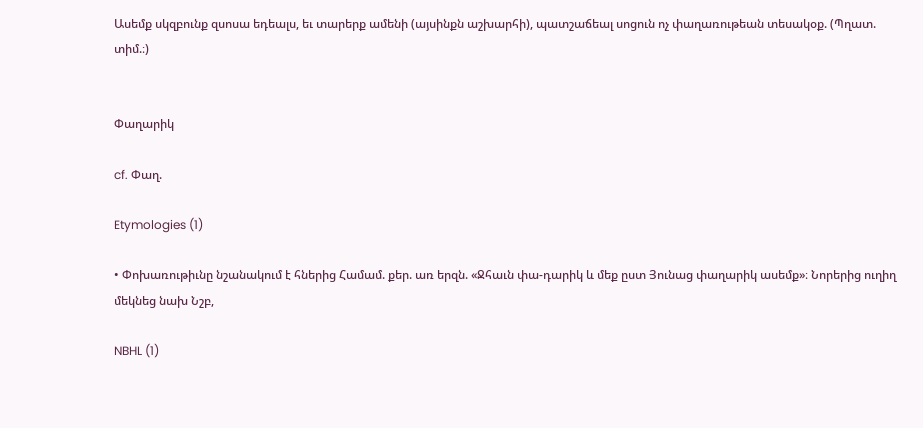Ասեմք սկզբունք զսոսա եդեալս, եւ տարերք ամենի (այսինքն աշխարհի), պատշաճեալ սոցուն ոչ փաղառութեան տեսակօք. (Պղատ. տիմ.։)


Փաղարիկ

cf. Փաղ.

Etymologies (1)

• Փոխառութիւնը նշանակում է հներից Համամ. քեր. առ երզն. «Ջհաւն փա-դարիկ և մեք ըստ Յունաց փաղարիկ ասեմք»։ Նորերից ուղիղ մեկնեց նախ Նշբ,

NBHL (1)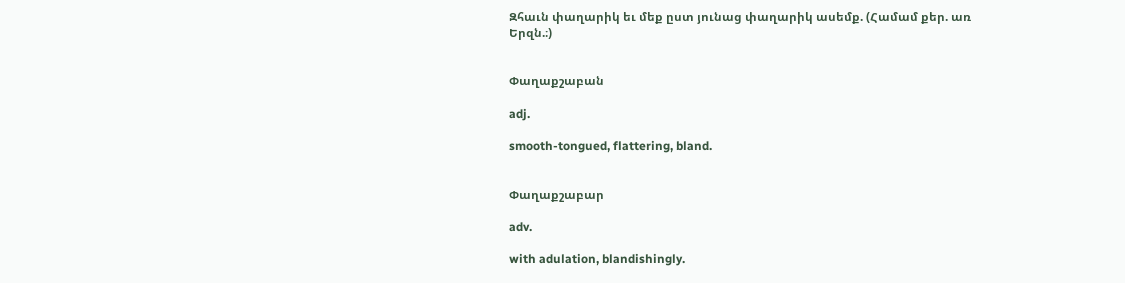Զհաւն փաղարիկ եւ մեք ըստ յունաց փաղարիկ ասեմք. (Համամ քեր. առ Երզն.։)


Փաղաքշաբան

adj.

smooth-tongued, flattering, bland.


Փաղաքշաբար

adv.

with adulation, blandishingly.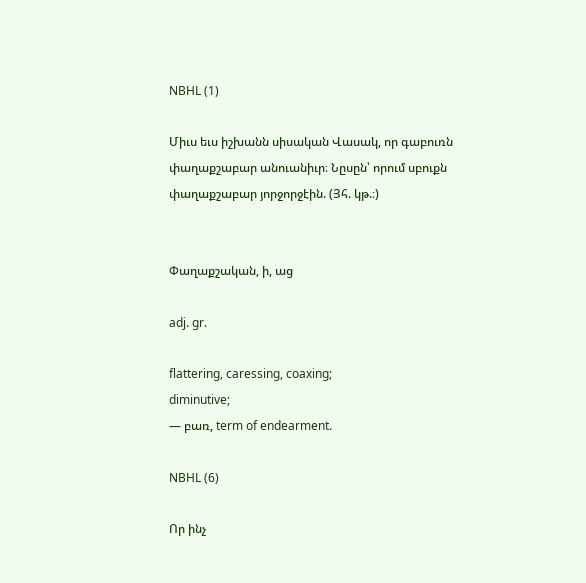NBHL (1)

Միւս եւս իշխանն սիսական Վասակ, որ գաբուռն փաղաքշաբար անուանիւր։ Նըսըն՝ որում սբուքն փաղաքշաբար յորջորջէին. (Յհ. կթ.։)


Փաղաքշական, ի, աց

adj. gr.

flattering, caressing, coaxing;
diminutive;
— բառ, term of endearment.

NBHL (6)

Որ ինչ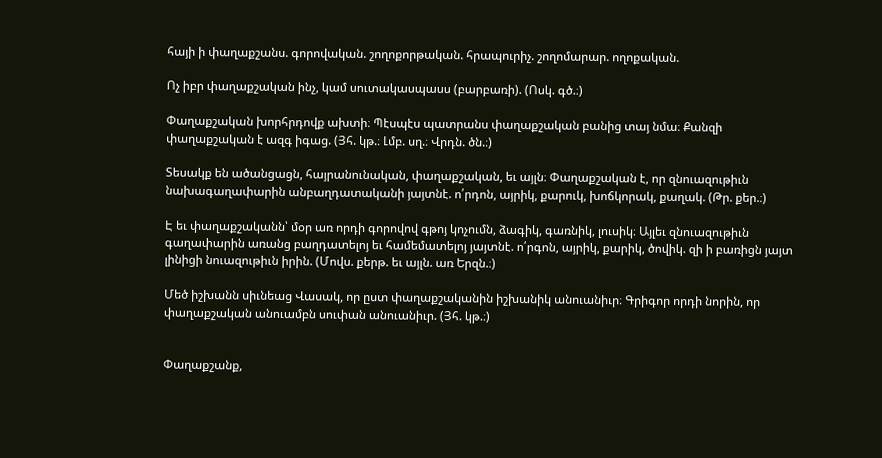հայի ի փաղաքշանս. գորովական. շողոքորթական. հրապուրիչ. շողոմարար. ողոքական.

Ոչ իբր փաղաքշական ինչ, կամ սուտակասպասս (բարբառի). (Ոսկ. գծ.։)

Փաղաքշական խորհրդովք ախտի։ Պէսպէս պատրանս փաղաքշական բանից տայ նմա։ Քանզի փաղաքշական է ազգ իգաց. (Յհ. կթ.։ Լմբ. սղ.։ Վրդն. ծն.։)

Տեսակք են ածանցացն, հայրանունական, փաղաքշական, եւ այլն։ Փաղաքշական է, որ զնուազութիւն նախագաղափարին անբաղդատականի յայտնէ. ո՛րդոն, այրիկ, քարուկ, խոճկորակ, քաղակ. (Թր. քեր.։)

Է եւ փաղաքշականն՝ մօր առ որդի գորովով գթոյ կոչումն, ձագիկ, գառնիկ, լուսիկ։ Այլեւ զնուազութիւն գաղափարին առանց բաղդատելոյ եւ համեմատելոյ յայտնէ. ո՛րգոն, այրիկ, քարիկ, ծովիկ. զի ի բառիցն յայտ լինիցի նուազութիւն իրին. (Մովս. քերթ. եւ այլն. առ Երզն.։)

Մեծ իշխանն սիւնեաց Վասակ, որ ըստ փաղաքշականին իշխանիկ անուանիւր։ Գրիգոր որդի նորին, որ փաղաքշական անուամբն սուփան անուանիւր. (Յհ. կթ.։)


Փաղաքշանք,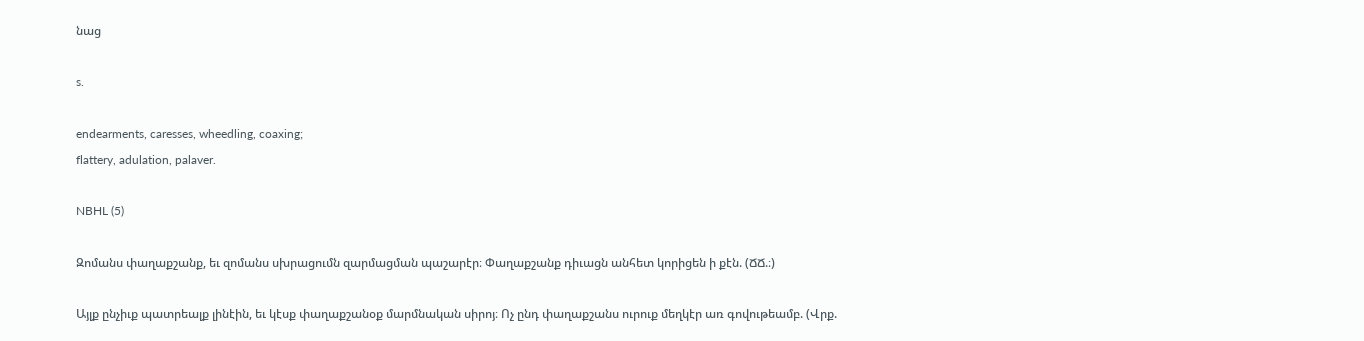նաց

s.

endearments, caresses, wheedling, coaxing;
flattery, adulation, palaver.

NBHL (5)

Զոմանս փաղաքշանք, եւ զոմանս սխրացումն զարմացման պաշարէր։ Փաղաքշանք դիւացն անհետ կորիցեն ի քէն. (ՃՃ.։)

Այլք ընչիւք պատրեալք լինէին, եւ կէսք փաղաքշանօք մարմնական սիրոյ։ Ոչ ընդ փաղաքշանս ուրուք մեղկէր առ գովութեամբ. (Վրք.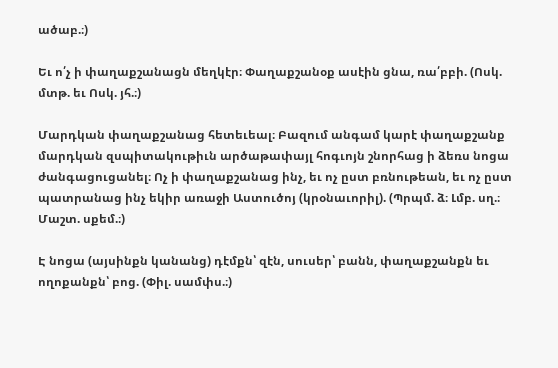ածաբ.։)

Եւ ո՛չ ի փաղաքշանացն մեղկէր։ Փաղաքշանօք ասէին ցնա, ռա՛բբի. (Ոսկ. մտթ. եւ Ոսկ. յհ.։)

Մարդկան փաղաքշանաց հետեւեալ։ Բազում անգամ կարէ փաղաքշանք մարդկան զսպիտակութիւն արծաթափայլ հոգւոյն շնորհաց ի ձեռս նոցա ժանգացուցանել։ Ոչ ի փաղաքշանաց ինչ, եւ ոչ ըստ բռնութեան, եւ ոչ ըստ պատրանաց ինչ եկիր առաջի Աստուծոյ (կրօնաւորիլ). (Պրպմ. ձ։ Լմբ. սղ.։ Մաշտ. սքեմ.։)

Է նոցա (այսինքն կանանց) դէմքն՝ զէն, սուսեր՝ բանն, փաղաքշանքն եւ ողոքանքն՝ բոց. (Փիլ. սամփս.։)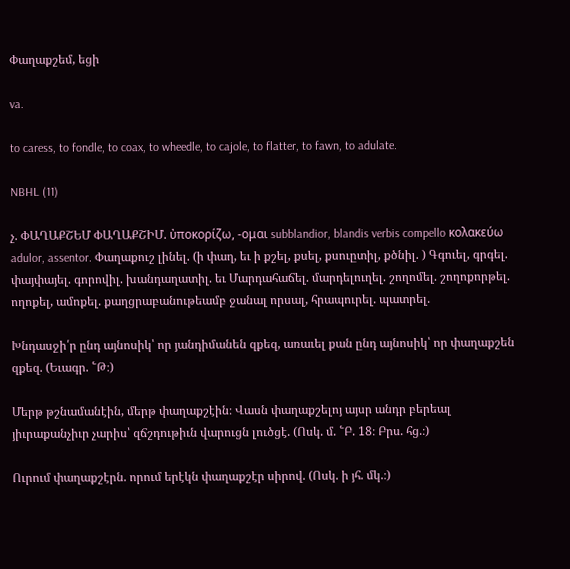Փաղաքշեմ, եցի

va.

to caress, to fondle, to coax, to wheedle, to cajole, to flatter, to fawn, to adulate.

NBHL (11)

չ. ՓԱՂԱՔՇԵՄ ՓԱՂԱՔՇԻՄ. ὐποκορίζω, -ομαι subblandior, blandis verbis compello κολακεύω adulor, assentor. Փաղաքուշ լինել. (ի փաղ, եւ ի քշել, քսել, քսուըտիլ, քծնիլ. ) Գգուել, գրգել. փայփայել. գորովիլ. խանդաղատիլ. եւ Մարդահաճել. մարդելուղել. շողոմել. շողոքորթել. ողոքել, ամոքել. քաղցրաբանութեամբ ջանալ որսալ, հրապուրել. պատրել.

Խնդասջի՛ր ընդ այնոսիկ՝ որ յանդիմանեն զքեզ, առաւել քան ընդ այնոսիկ՝ որ փաղաքշեն զքեզ. (Եւագր. ՟Թ։)

Մերթ թշնամանէին, մերթ փաղաքշէին։ Վասն փաղաքշելոյ այսր անդր բերեալ յիւրաքանչիւր չարիս՝ զճշդութիւն վարուցն լուծցէ. (Ոսկ. մ. ՟Բ. 18։ Բրս. հց.։)

Ուրում փաղաքշէրն. որում երէկն փաղաքշէր սիրով. (Ոսկ. ի յհ. մկ.։)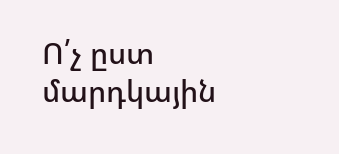Ո՛չ ըստ մարդկային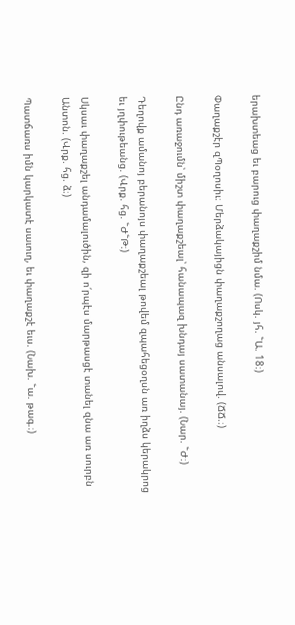երախտեաց եւ բարուց փաղաքշիմ նմա. (Ոսկ. յհ. ՟Ա. 18։)

Փաղաքշէր զՊօղոսիւ։ Մերձակայիցն փաղաքշողաց անսալով. (ՃՃ.։)

Ընդ առաջումն՝ միշտ փաղաքշեալ՝ հանապազ խնդայ սատանայ. (Նար. ՟Ժ։)

Դեղովք ամանոյ բերանոյս փաղաքշեալ թովեմ զպահեցօղսն առ իղձս կերակրոց եւ յղփութեանց. (Վրք. հց. ՟Ժ՟Թ։)

Սկսաւ փաղաքշել անդամալուծին, զի ո՛րպէս մարթասցէ տանել զնա առ սուրբն Անտոն. (Վրք. հց. ձ։)

Պատճառս իմն կարկատէ սաւուղ, եւ փաղաքշէ եւս. (Նախ. ՟ա. թագ.։)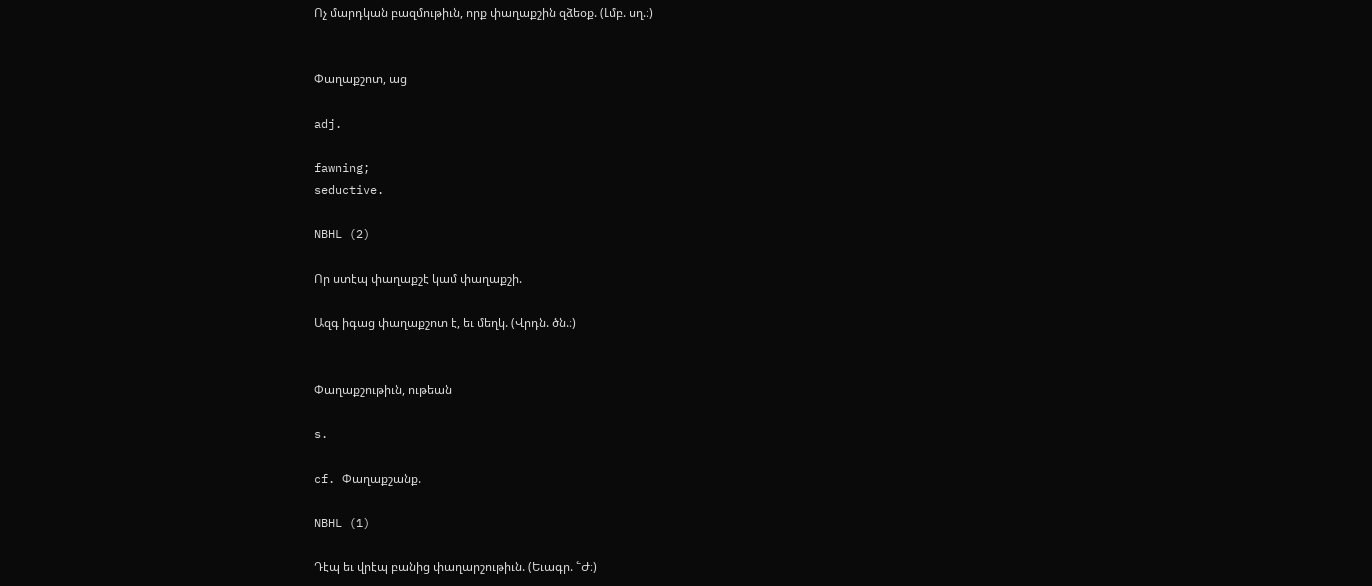Ոչ մարդկան բազմութիւն, որք փաղաքշին զձեօք. (Լմբ. սղ.։)


Փաղաքշոտ, աց

adj.

fawning;
seductive.

NBHL (2)

Որ ստէպ փաղաքշէ կամ փաղաքշի.

Ազգ իգաց փաղաքշոտ է, եւ մեղկ. (Վրդն. ծն.։)


Փաղաքշութիւն, ութեան

s.

cf. Փաղաքշանք.

NBHL (1)

Դէպ եւ վրէպ բանից փաղարշութիւն. (Եւագր. ՟Ժ։)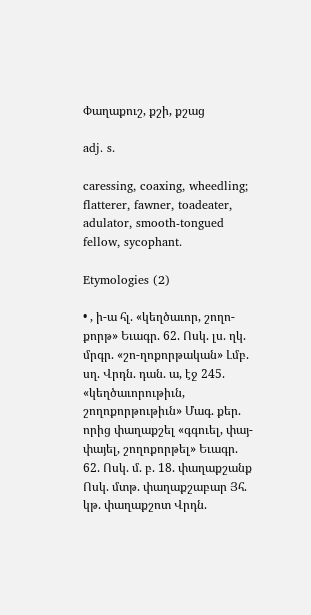Փաղաքուշ, քշի, քշաց

adj. s.

caressing, coaxing, wheedling;
flatterer, fawner, toadeater, adulator, smooth-tongued fellow, sycophant.

Etymologies (2)

• , ի-ա հլ. «կեղծաւոր, շողո-քորթ» Եւագր. 62. Ոսկ. լս. ղկ. մրգր. «շո-ղոքորթական» Լմբ. սղ. Վրդն. դան. ա, էջ 245. «կեղծաւորութիւն, շողոքորթութիւն» Մագ. քեր. որից փաղաքշել «գգուել, փայ-փայել, շողոքորթել» Եւագր. 62. Ոսկ. մ. բ. 18. փաղաքշանք Ոսկ. մտթ. փաղաքշաբար Յհ. կթ. փաղաքշոտ Վրդն.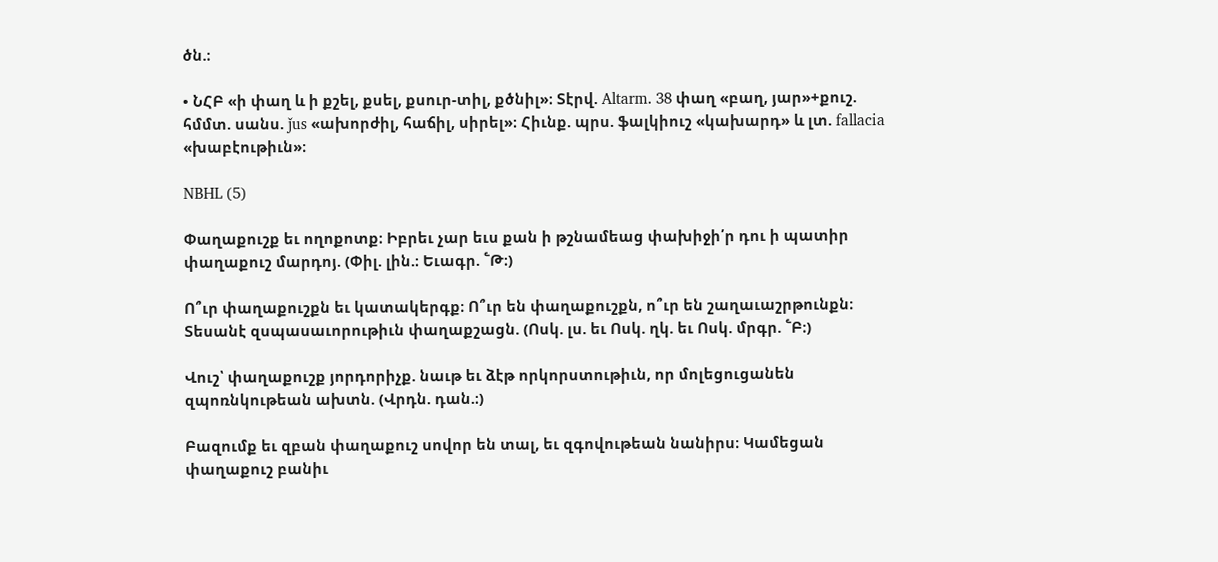ծն.։

• ՆՀԲ «ի փաղ և ի քշել, քսել, քսուր-տիլ, քծնիլ»։ Տէրվ. Altarm. 38 փաղ «բաղ, յար»+քուշ. հմմտ. սանս. ǰus «ախորժիլ, հաճիլ, սիրել»։ Հիւնք. պրս. ֆալկիուշ «կախարդ» և լտ. fallacia «խաբէութիւն»։

NBHL (5)

Փաղաքուշք եւ ողոքոտք։ Իբրեւ չար եւս քան ի թշնամեաց փախիջի՛ր դու ի պատիր փաղաքուշ մարդոյ. (Փիլ. լին.։ Եւագր. ՟Թ։)

Ո՞ւր փաղաքուշքն եւ կատակերգք։ Ո՞ւր են փաղաքուշքն, ո՞ւր են շաղաւաշրթունքն։ Տեսանէ զսպասաւորութիւն փաղաքշացն. (Ոսկ. լս. եւ Ոսկ. ղկ. եւ Ոսկ. մրգր. ՟Բ։)

Վուշ՝ փաղաքուշք յորդորիչք. նաւթ եւ ձէթ որկորստութիւն, որ մոլեցուցանեն զպոռնկութեան ախտն. (Վրդն. դան.։)

Բազումք եւ զբան փաղաքուշ սովոր են տալ, եւ զգովութեան նանիրս։ Կամեցան փաղաքուշ բանիւ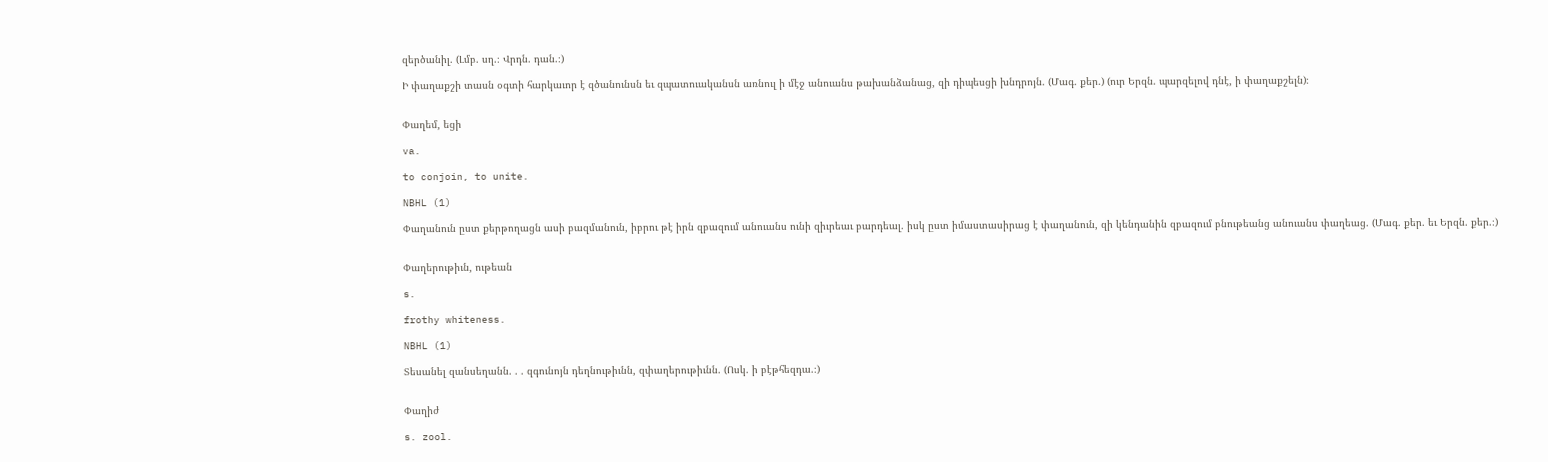զերծանիլ. (Լմբ. սղ.։ Վրդն. դան.։)

Ի փաղաքշի տասն օգտի հարկաւոր է զծանունսն եւ զպատուականսն առնուլ ի մէջ անուանս թախանձանաց, զի դիպեսցի խնդրոյն. (Մագ. քեր.) (ուր Երզն. պարզելով դնէ, ի փաղաքշելն)։


Փաղեմ, եցի

va.

to conjoin, to unite.

NBHL (1)

Փաղանուն ըստ քերթողացն ասի բազմանուն, իբրու թէ իրն զբազում անուանս ունի զիւրեաւ բարդեալ. իսկ ըստ իմաստասիրաց է փաղանուն, զի կենդանին զբազում բնութեանց անուանս փաղեաց. (Մագ. քեր. եւ Երզն. քեր.։)


Փաղերութիւն, ութեան

s.

frothy whiteness.

NBHL (1)

Տեսանել զանսեղանն. . . զգունոյն դեղնութիւնն, զփաղերութիւնն. (Ոսկ. ի բէթհեզդա.։)


Փաղիժ

s. zool.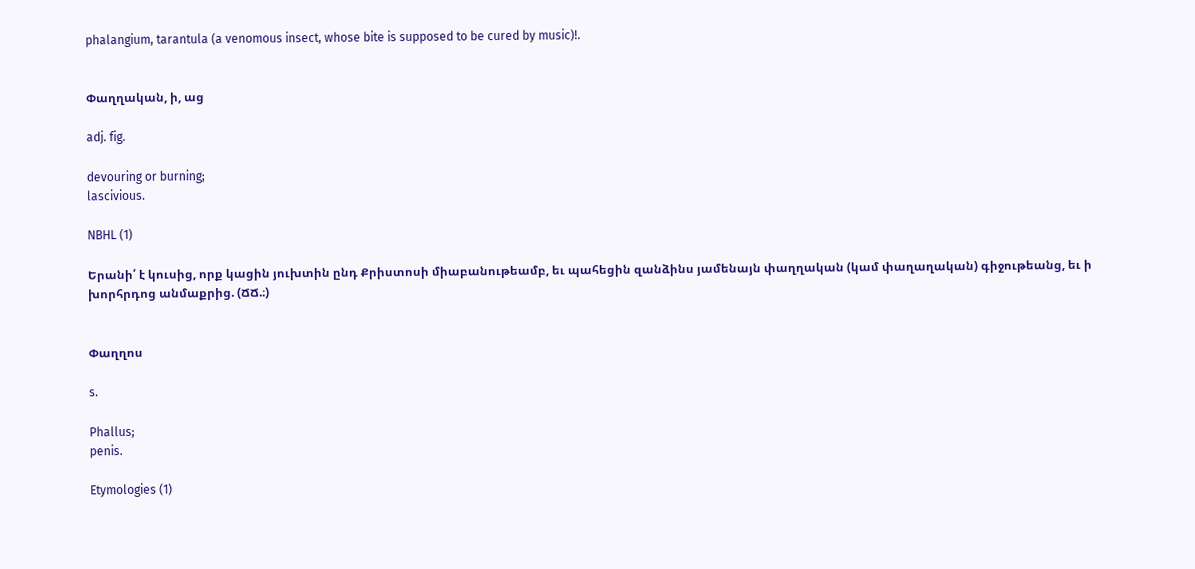phalangium, tarantula (a venomous insect, whose bite is supposed to be cured by music)!.


Փաղղական, ի, աց

adj. fig.

devouring or burning;
lascivious.

NBHL (1)

Երանի՛ է կուսից, որք կացին յուխտին ընդ Քրիստոսի միաբանութեամբ, եւ պահեցին զանձինս յամենայն փաղղական (կամ փաղաղական) գիջութեանց, եւ ի խորհրդոց անմաքրից. (ՃՃ.։)


Փաղղոս

s.

Phallus;
penis.

Etymologies (1)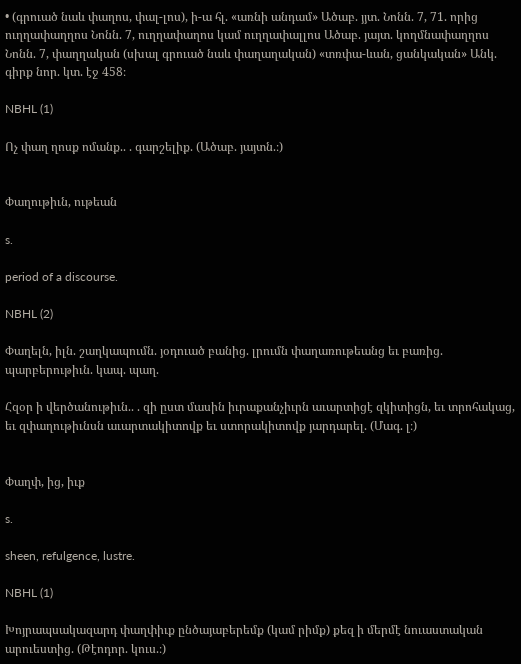• (գրուած նաև փաղոս, փալ-լոս), ի-ա հլ. «առնի անդամ» Ածաբ. յյտ. Նոնն. 7, 71. որից ուղղափաղղոս Նոնն. 7, ուղղափաղոս կամ ուղղափալլոս Ածաբ. յայտ. կողմնափաղղոս Նոնն. 7, փաղղական (սխալ գրուած նաև փաղաղական) «տռփա-ևան, ցանկական» Անկ. գիրք նոր. կտ. էջ 458։

NBHL (1)

Ոչ փաղ ղոսք ոմանք.. . գարշելիք. (Ածաբ. յայտն.։)


Փաղութիւն, ութեան

s.

period of a discourse.

NBHL (2)

Փաղելն, իլն. շաղկապումն. յօդուած բանից. լրումն փաղառութեանց եւ բառից. պարբերութիւն. կապ. պաղ.

Հզօր ի վերծանութիւն.. . զի ըստ մասին իւրաքանչիւրն աւարտիցէ զկիտիցն, եւ տրոհակաց, եւ զփաղութիւնսն աւարտակիտովք եւ ստորակիտովք յարդարել. (Մագ. լ։)


Փաղփ, ից, իւք

s.

sheen, refulgence, lustre.

NBHL (1)

Խոյրապսակազարդ փաղփիւք ընծայաբերեմք (կամ րիմք) քեզ ի մերմէ նուաստական արուեստից. (Թէոդոր. կուս.։)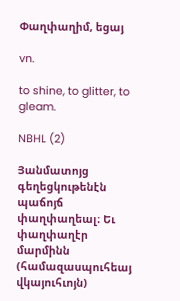Փաղփաղիմ, եցայ

vn.

to shine, to glitter, to gleam.

NBHL (2)

Յանմատոյց գեղեցկութենէն պաճոյճ փաղփաղեալ։ Եւ փաղփաղէր մարմինն (համազասպուհեայ վկայուհւոյն)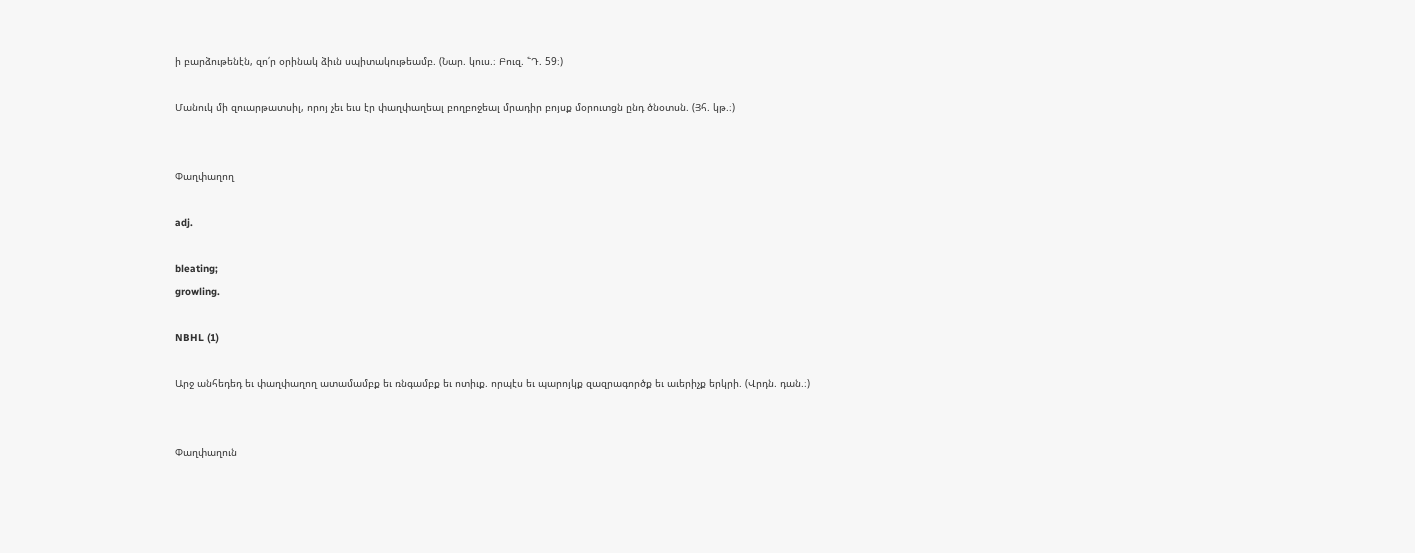ի բարձութենէն, զո՛ր օրինակ ձիւն սպիտակութեամբ. (Նար. կուս.։ Բուզ. ՟Դ. 59։)

Մանուկ մի զուարթատսիլ, որոյ չեւ եւս էր փաղփաղեալ բողբոջեալ մրադիր բոյսք մօրուտցն ընդ ծնօտսն. (Յհ. կթ.։)


Փաղփաղող

adj.

bleating;
growling.

NBHL (1)

Արջ անհեդեդ եւ փաղփաղող ատամամբք եւ ռնգամբք եւ ոտիւք. որպէս եւ պարոյկք զազրագործք եւ աւերիչք երկրի. (Վրդն. դան.։)


Փաղփաղուն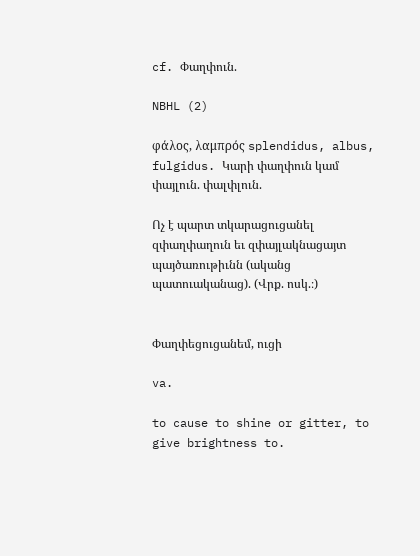cf. Փաղփուն.

NBHL (2)

φάλος, λαμπρός splendidus, albus, fulgidus. Կարի փաղփուն կամ փայլուն. փալփլուն.

Ոչ է պարտ տկարացուցանել զփաղփաղուն եւ զփայլակնացայտ պայծառութիւնն (ականց պատուականաց). (Վրք. ոսկ.։)


Փաղփեցուցանեմ, ուցի

va.

to cause to shine or gitter, to give brightness to.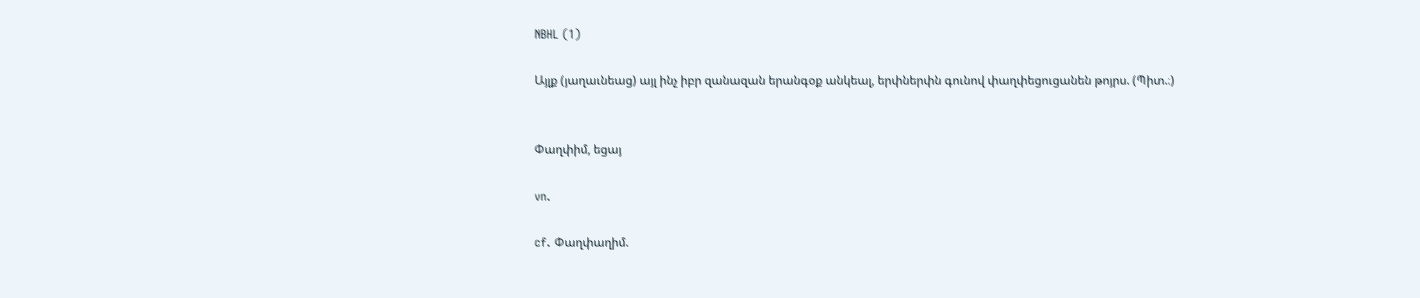NBHL (1)

Այլք (յաղաւնեաց) այլ ինչ իբր զանազան երանգօք անկեալ, երփներփն գունով փաղփեցուցանեն թոյրս. (Պիտ.։)


Փաղփիմ, եցայ

vn.

cf. Փաղփաղիմ.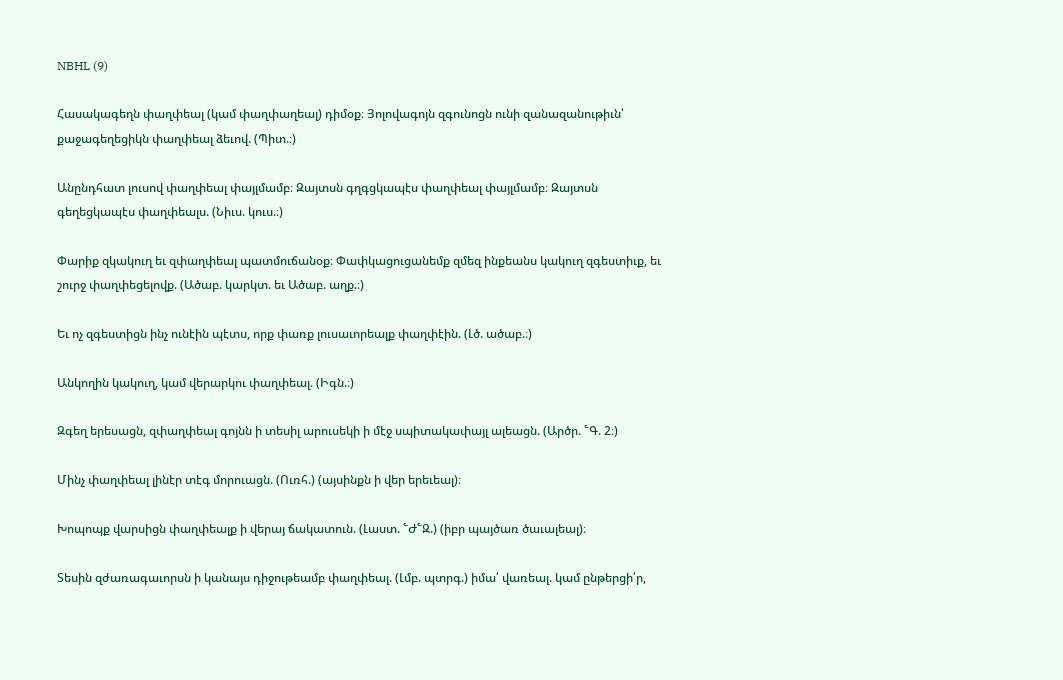NBHL (9)

Հասակագեղն փաղփեալ (կամ փաղփաղեալ) դիմօք։ Յոլովագոյն զգունոցն ունի զանազանութիւն՝ քաջագեղեցիկն փաղփեալ ձեւով. (Պիտ.։)

Անընդհատ լուսով փաղփեալ փայլմամբ։ Զայտսն գղգցկապէս փաղփեալ փայլմամբ։ Զայտսն գեղեցկապէս փաղփեալս. (Նիւս. կուս.։)

Փարիք զկակուղ եւ զփաղփեալ պատմուճանօք։ Փափկացուցանեմք զմեզ ինքեանս կակուղ զգեստիւք, եւ շուրջ փաղփեցելովք. (Ածաբ. կարկտ. եւ Ածաբ. աղք.։)

Եւ ոչ զգեստիցն ինչ ունէին պէտս, որք փառք լուսաւորեալք փաղփէին. (Լծ. ածաբ.։)

Անկողին կակուղ, կամ վերարկու փաղփեալ. (Իգն.։)

Զգեղ երեսացն, զփաղփեալ գոյնն ի տեսիլ արուսեկի ի մէջ սպիտակափայլ ալեացն. (Արծր. ՟Գ. 2։)

Մինչ փաղփեալ լինէր տէգ մորուացն. (Ուռհ.) (այսինքն ի վեր երեւեալ)։

Խոպոպք վարսիցն փաղփեալք ի վերայ ճակատուն. (Լաստ. ՟Ժ՟Զ.) (իբր պայծառ ծաւալեալ)։

Տեսին զժառագաւորսն ի կանայս դիջութեամբ փաղփեալ. (Լմբ. պտրգ.) իմա՛ վառեալ. կամ ընթերցի՛ր,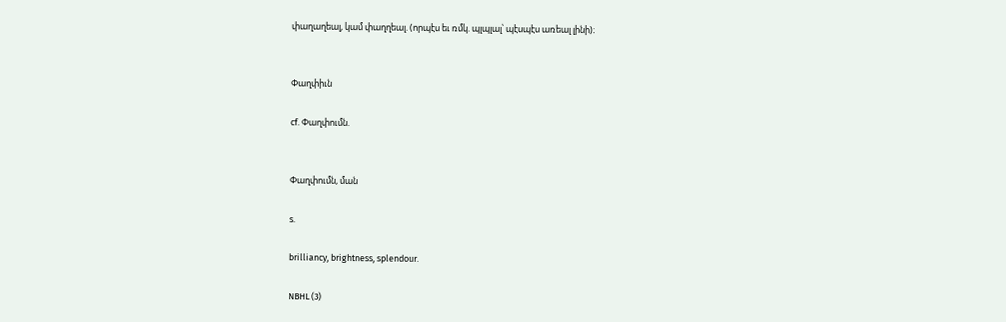փաղաղեալ, կամ փաղղեալ. (որպէս եւ ռմկ. պլպլալ՝ պէսպէս առեալ լինի)։


Փաղփիւն

cf. Փաղփումն.


Փաղփումն, ման

s.

brilliancy, brightness, splendour.

NBHL (3)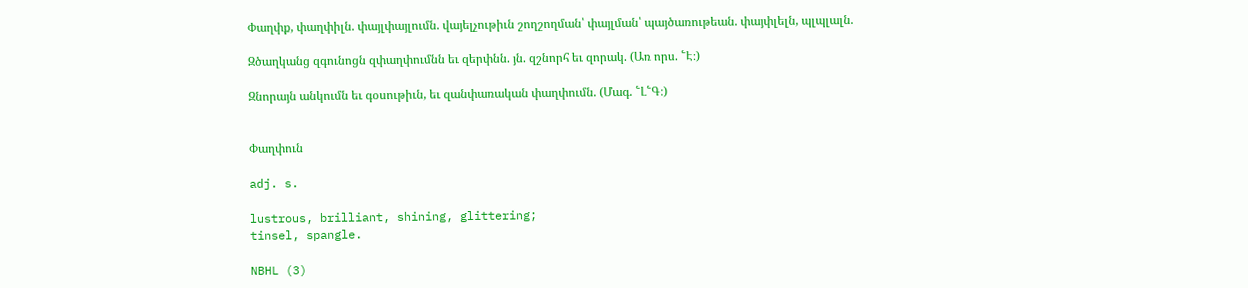Փաղփք, փաղփիլն. փայլփայլումն. վայելչութիւն շողշողման՝ փայլման՝ պայծառութեան. փայփլելն, պլպլալն.

Զծաղկանց զգունոցն զփաղփումնն եւ զերփնն. յն. զշնորհ եւ զորակ. (Առ որս. ՟Է։)

Զնորայն անկումն եւ գօսութիւն, եւ զանփառական փաղփումն. (Մագ. ՟Լ՟Գ։)


Փաղփուն

adj. s.

lustrous, brilliant, shining, glittering;
tinsel, spangle.

NBHL (3)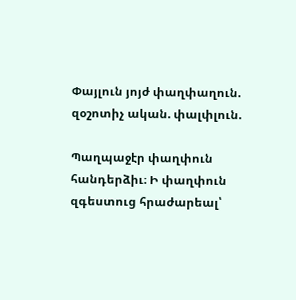Փայլուն յոյժ փաղփաղուն. զօշոտիչ ական. փալփլուն.

Պաղպաջէր փաղփուն հանդերձիւ։ Ի փաղփուն զգեստուց հրաժարեալ՝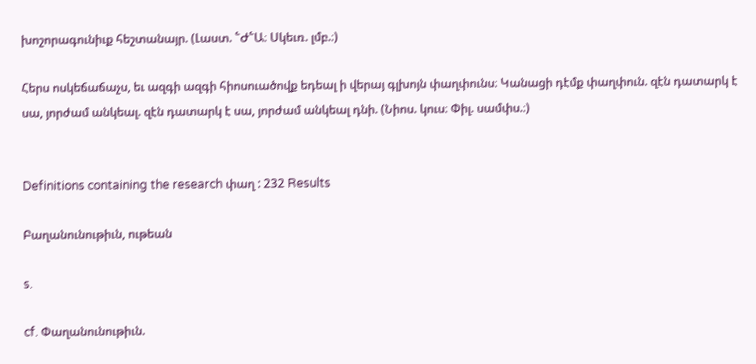խոշորագունիւք հեշտանայր. (Լաստ. ՟Ժ՟Ա։ Սկեւռ. լմբ.։)

Հերս ոսկեճաճաչս, եւ ազգի ազգի հիոսուածովք եդեալ ի վերայ գլխոյն փաղփունս։ Կանացի դէմք փաղփուն. զէն դատարկ է սա, յորժամ անկեալ. զէն դատարկ է սա, յորժամ անկեալ դնի. (Նիոս. կուս։ Փիլ. սամփս.։)


Definitions containing the research փաղ : 232 Results

Բաղանունութիւն, ութեան

s.

cf. Փաղանունութիւն.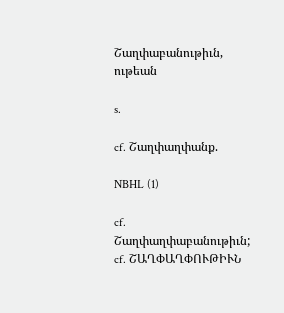Շաղփաբանութիւն, ութեան

s.

cf. Շաղփաղփանք.

NBHL (1)

cf. Շաղփաղփաբանութիւն;
cf. ՇԱՂՓԱՂՓՈՒԹԻՒՆ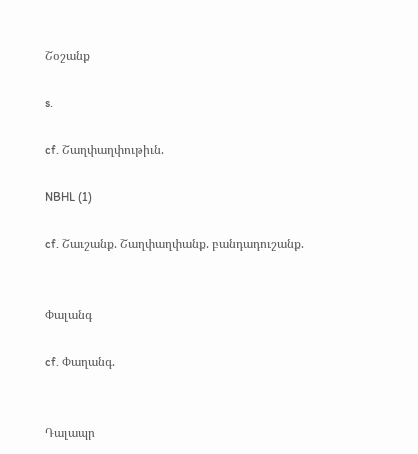Շօշանք

s.

cf. Շաղփաղփութիւն.

NBHL (1)

cf. Շաւշանք. Շաղփաղփանք. բանդադուշանք.


Փալանգ

cf. Փաղանգ.


Դալապր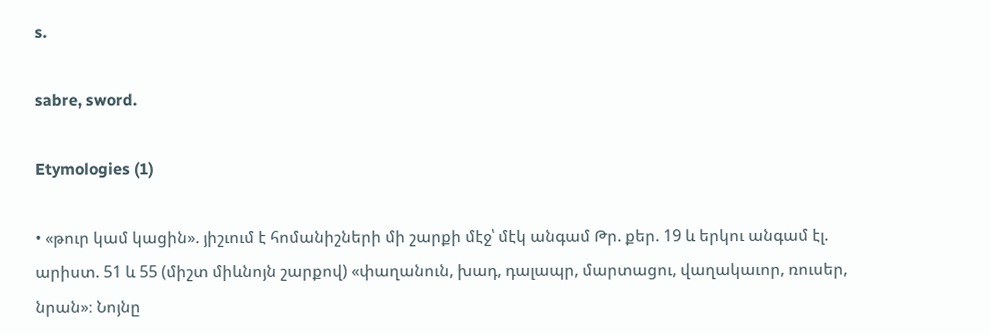s.

sabre, sword.

Etymologies (1)

• «թուր կամ կացին». յիշւում է հոմանիշների մի շարքի մէջ՝ մէկ անգամ Թր. քեր. 19 և երկու անգամ էլ. արիստ. 51 և 55 (միշտ միևնոյն շարքով) «փաղանուն, խադ, դալապր, մարտացու, վաղակաւոր, ռուսեր, նրան»։ Նոյնը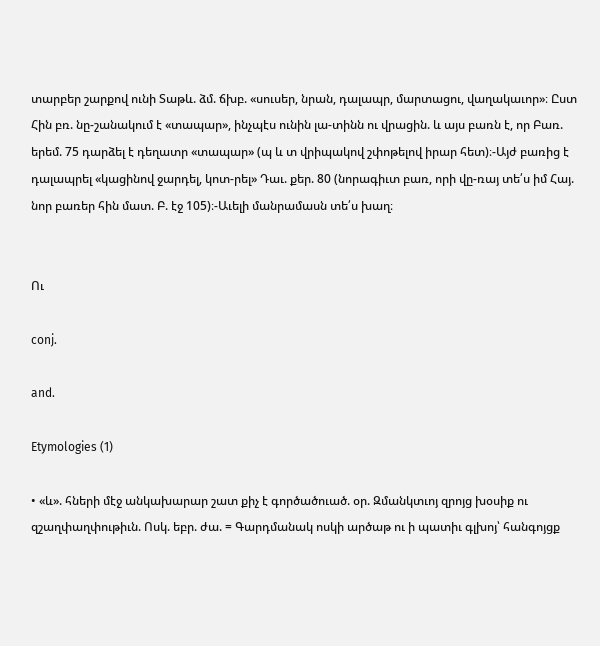տարբեր շարքով ունի Տաթև. ձմ. ճխբ. «սուսեր, նրան, դալապր, մարտացու, վաղակաւոր»։ Ըստ Հին բռ. նը-շանակում է «տապար», ինչպէս ունին լա-տինն ու վրացին. և այս բառն է, որ Բառ. երեմ. 75 դարձել է դեղատր «տապար» (պ և տ վրիպակով շփոթելով իրար հետ)։-Այժ բառից է դալապրել «կացինով ջարդել, կոտ-րել» Դաւ. քեր. 80 (նորագիւտ բառ, որի վը-ռայ տե՛ս իմ Հայ. նոր բառեր հին մատ. Բ. էջ 105)։-Աւելի մանրամասն տե՛ս խաղ։


Ու

conj.

and.

Etymologies (1)

• «և». հների մէջ անկախարար շատ քիչ է գործածուած. օր. Զմանկտւոյ զրոյց խօսիք ու զշաղփաղփութիւն. Ոսկ. եբր. ժա. = Գարդմանակ ոսկի արծաթ ու ի պատիւ գլխոյ՝ հանգոյցք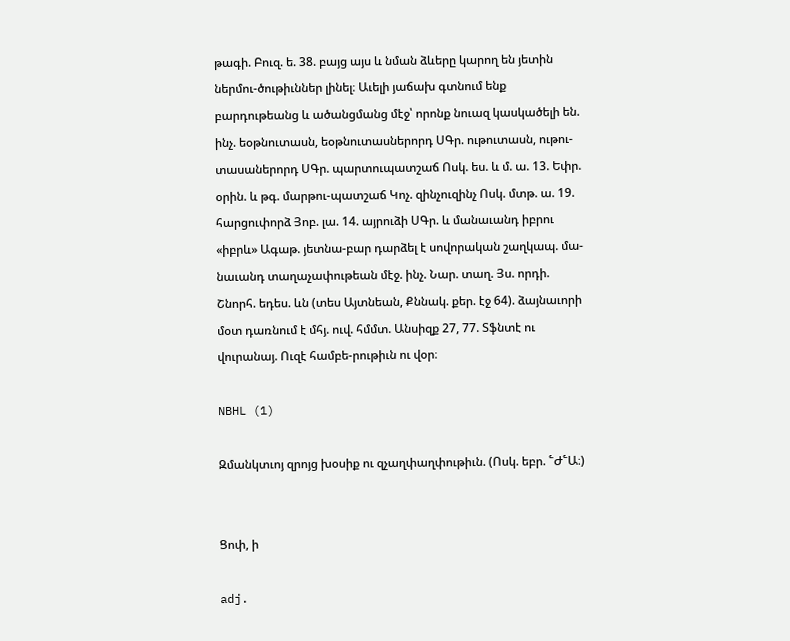թագի. Բուզ. ե. 38. բայց այս և նման ձևերը կարող են յետին ներմու-ծութիւններ լինել։ Աւելի յաճախ գտնում ենք բարդութեանց և ածանցմանց մէջ՝ որոնք նուազ կասկածելի են. ինչ. եօթնուտասն, եօթնուտասներորդ ՍԳր. ութուտասն, ութու-տասաներորդ ՍԳր. պարտուպատշաճ Ոսկ. ես. և մ. ա. 13. Եփր. օրին. և թգ. մարթու-պատշաճ Կոչ. զինչուզինչ Ոսկ. մտթ. ա. 19. հարցուփորձ Յոբ. լա. 14. այրուձի ՍԳր. և մանաւանդ իբրու «իբրև» Ագաթ. յետնա-բար դարձել է սովորական շաղկապ. մա-նաւանդ տաղաչափութեան մէջ. ինչ. Նար. տաղ. Յս. որդի. Շնորհ. եդես. ևն (տես Այտնեան, Քննակ. քեր. էջ 64). ձայնաւորի մօտ դառնում է մհյ. ուվ. հմմտ. Անսիզք 27, 77. Տֆնտէ ու վուրանայ. Ուզէ համբե-րութիւն ու վօր։

NBHL (1)

Զմանկտւոյ զրոյց խօսիք ու զչաղփաղփութիւն. (Ոսկ. եբր. ՟Ժ՟Ա։)


Ցոփ, ի

adj.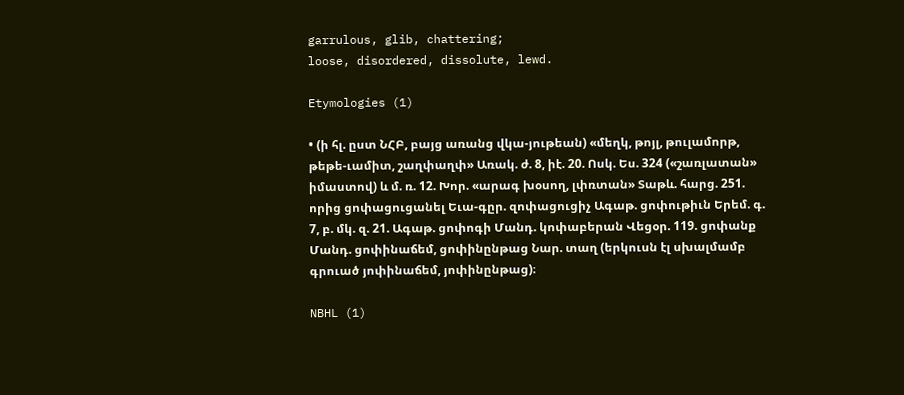garrulous, glib, chattering;
loose, disordered, dissolute, lewd.

Etymologies (1)

• (ի հլ. ըստ ՆՀԲ, բայց առանց վկա-յութեան) «մեղկ, թոյլ, թուլամորթ, թեթե-ւամիտ, շաղփաղփ» Առակ. ժ. 8, իէ. 20. Ոսկ. Ես. 324 («շառլատան» իմաստով) և մ. ռ. 12. Խոր. «արագ խօսող, լփռտան» Տաթև. հարց. 251. որից ցոփացուցանել Եւա-գըր. զոփացուցիչ Ագաթ. ցոփութիւն Երեմ. գ. 7, բ. մկ. զ. 21. Ագաթ. ցոփոգի Մանդ. կոփաբերան Վեցօր. 119. ցոփանք Մանդ. ցոփինաճեմ, ցոփինընթաց Նար. տաղ (երկուսն էլ սխալմամբ գրուած յոփինաճեմ, յոփինընթաց)։

NBHL (1)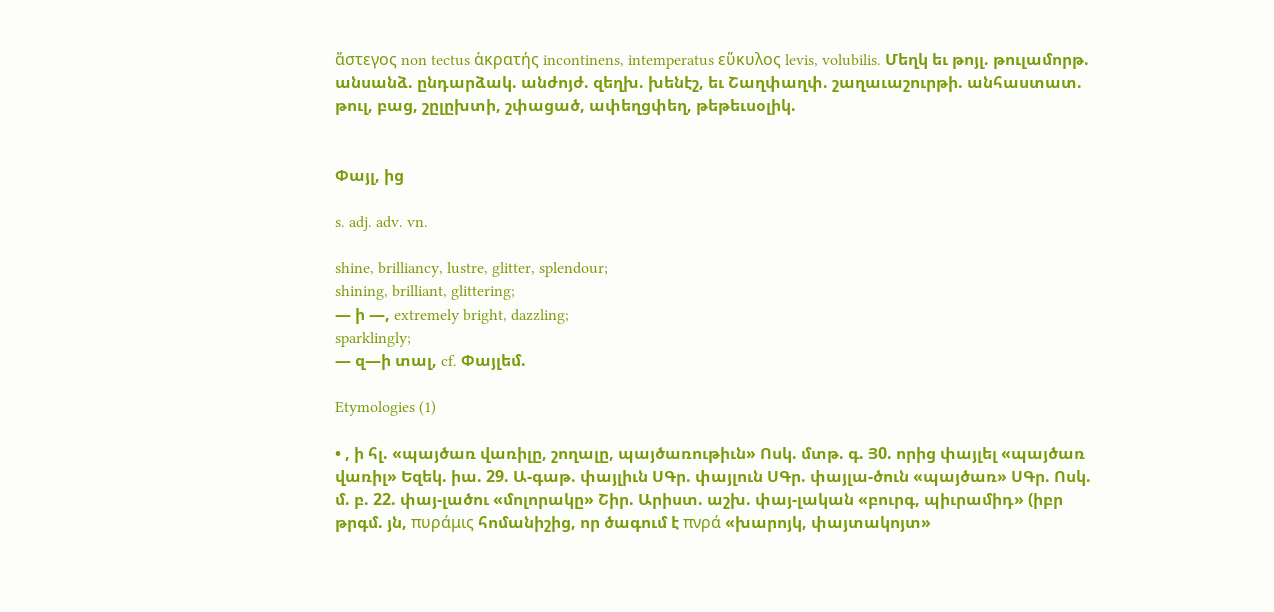ἅστεγος non tectus ἁκρατής incontinens, intemperatus εὕκυλος levis, volubilis. Մեղկ եւ թոյլ. թուլամորթ. անսանձ. ընդարձակ. անժոյժ. զեղխ. խենէշ, եւ Շաղփաղփ. շաղաւաշուրթի. անհաստատ. թուլ, բաց, շըլըխտի, շփացած, ափեղցփեղ, թեթեւսօլիկ.


Փայլ, ից

s. adj. adv. vn.

shine, brilliancy, lustre, glitter, splendour;
shining, brilliant, glittering;
— ի —, extremely bright, dazzling;
sparklingly;
— զ—ի տալ, cf. Փայլեմ.

Etymologies (1)

• , ի հլ. «պայծառ վառիլը, շողալը, պայծառութիւն» Ոսկ. մտթ. գ. Յ0. որից փայլել «պայծառ վառիլ» Եզեկ. իա. 29. Ա-գաթ. փայլիւն ՍԳր. փայլուն ՍԳր. փայլա-ծուն «պայծառ» ՍԳր. Ոսկ. մ. բ. 22. փայ-լածու «մոլորակը» Շիր. Արիստ. աշխ. փայ-լական «բուրգ, պիւրամիդ» (իբր թրգմ. յն, πυράμις հոմանիշից, որ ծագում է πνρά «խարոյկ, փայտակոյտ»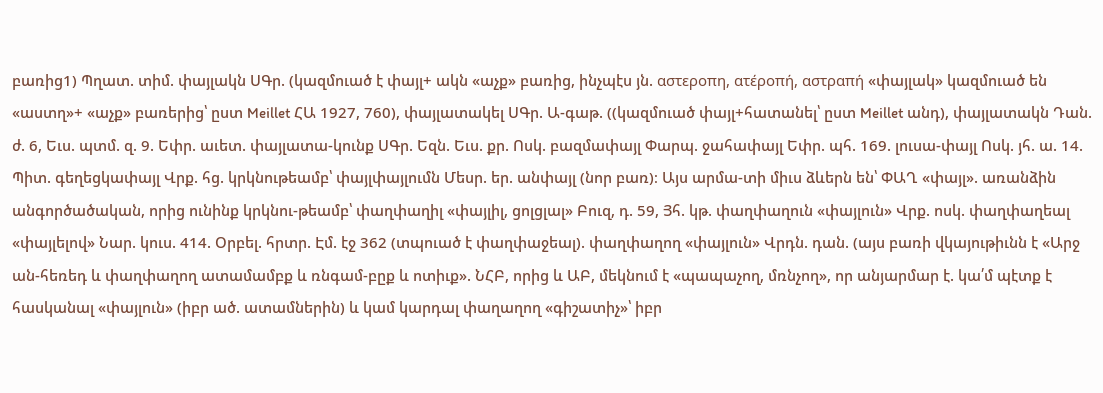բառից1) Պղատ. տիմ. փայլակն ՍԳր. (կազմուած է փայլ+ ակն «աչք» բառից, ինչպէս յն. αστεροπη, ατέροπή, αστραπή «փայլակ» կազմուած են «աստղ»+ «աչք» բառերից՝ ըստ Meillet ՀԱ 1927, 760), փայլատակել ՍԳր. Ա-գաթ. ((կազմուած փայլ+հատանել՝ ըստ Meillet անդ), փայլատակն Դան. ժ. 6, Եւս. պտմ. զ. 9. Եփր. աւետ. փայլատա-կունք ՍԳր. Եզն. Եւս. քր. Ոսկ. բազմափայլ Փարպ. ջահափայլ Եփր. պհ. 169. լուսա-փայլ Ոսկ. յհ. ա. 14. Պիտ. գեղեցկափայլ Վրք. հց. կրկնութեամբ՝ փայլփայլումն Մեսր. եր. անփայլ (նոր բառ)։ Այս արմա-տի միւս ձևերն են՝ ՓԱՂ «փայլ». առանձին անգործածական, որից ունինք կրկնու-թեամբ՝ փաղփաղիլ «փայլիլ, ցոլցլալ» Բուզ, դ. 59, Յհ. կթ. փաղփաղուն «փայլուն» Վրք. ոսկ. փաղփաղեալ «փայլելով» Նար. կուս. 414. Օրբել. հրտր. Էմ. էջ 362 (տպուած է փաղփաջեալ). փաղփաղող «փայլուն» Վրդն. դան. (այս բառի վկայութիւնն է «Արջ ան-հեռեդ և փաղփաղող ատամամբք և ռնգամ-բըք և ոտիւք». ՆՀԲ, որից և ԱԲ, մեկնում է «պապաչող, մռնչող», որ անյարմար է. կա՛մ պէտք է հասկանալ «փայլուն» (իբր ած. ատամներին) և կամ կարդալ փաղաղող «գիշատիչ»՝ իբր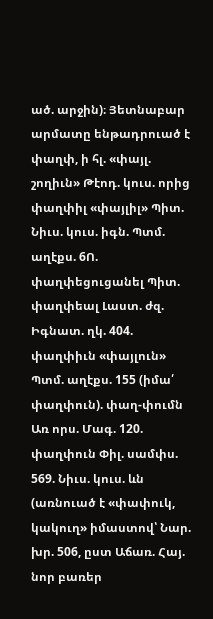ած. արջին)։ Յետնաբար արմատը ենթադրուած է փաղփ, ի հլ. «փայլ. շողիւն» Թէոդ. կուս. որից փաղփիլ «փայլիլ» Պիտ. Նիւս. կուս. իգն. Պտմ. աղէքս. 6Ո. փաղփեցուցանել Պիտ. փաղփեալ Լաստ. ժզ. Իգնատ. ղկ. 404. փաղփիւն «փայլուն» Պտմ. աղէքս. 155 (իմա՛ փաղփուն). փաղ-փումն Առ որս. Մագ. 120. փաղփուն Փիլ. սամփս. 569. Նիւս. կուս. ևն (առնուած է «փափուկ, կակուղ» իմաստով՝ Նար. խր. 506, ըստ Աճառ. Հայ. նոր բառեր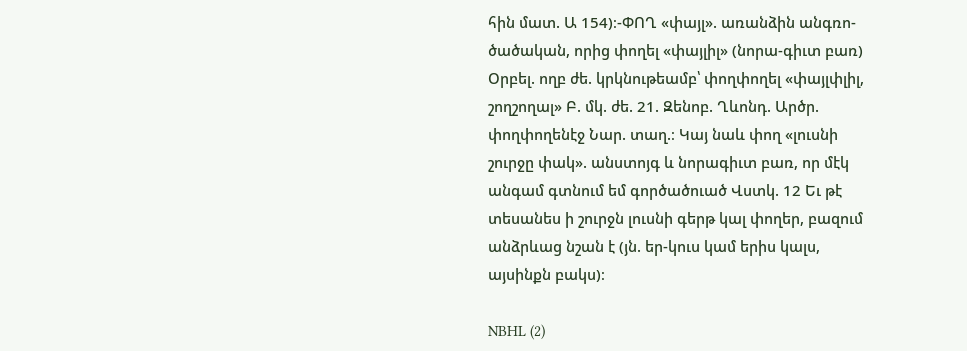հին մատ. Ա 154)։-ՓՈՂ «փայլ». առանձին անգռո-ծածական, որից փողել «փայլիլ» (նորա-գիւտ բառ) Օրբել. ողբ ժե. կրկնութեամբ՝ փողփողել «փայլփլիլ, շողշողալ» Բ. մկ. ժե. 21. Զենոբ. Ղևոնդ. Արծր. փողփողենէջ Նար. տաղ.։ Կայ նաև փող «լուսնի շուրջը փակ». անստոյգ և նորագիւտ բառ, որ մէկ անգամ գտնում եմ գործածուած Վստկ. 12 Եւ թէ տեսանես ի շուրջն լուսնի գերթ կալ փողեր, բազում անձրևաց նշան է (յն. եր-կուս կամ երիս կալս, այսինքն բակս)։

NBHL (2)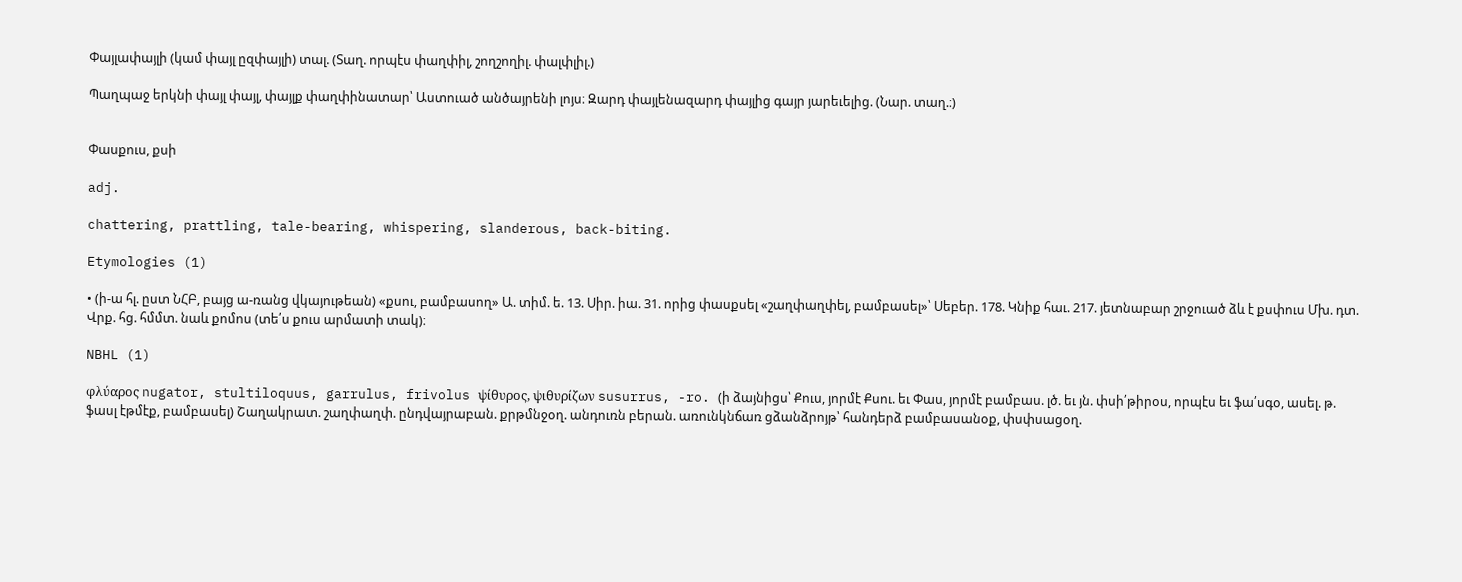Փայլափայլի (կամ փայլ ըզփայլի) տալ. (Տաղ. որպէս փաղփիլ, շողշողիլ. փալփլիլ.)

Պաղպաջ երկնի փայլ փայլ, փայլք փաղփինատար՝ Աստուած անծայրենի լոյս։ Զարդ փայլենազարդ փայլից գայր յարեւելից. (Նար. տաղ.։)


Փասքուս, քսի

adj.

chattering, prattling, tale-bearing, whispering, slanderous, back-biting.

Etymologies (1)

• (ի-ա հլ. ըստ ՆՀԲ, բայց ա-ռանց վկայութեան) «քսու, բամբասող» Ա. տիմ. ե. 13. Սիր. իա. 31. որից փասքսել «շաղփաղփել, բամբասել»՝ Սեբեր. 178. Կնիք հաւ. 217. յետնաբար շրջուած ձև է քսփուս Մխ. դտ. Վրք. հց. հմմտ. նաև քոմոս (տե՛ս քուս արմատի տակ)։

NBHL (1)

φλύαρος nugator, stultiloquus, garrulus, frivolus ψίθυρος, ψιθυρίζων susurrus, -ro. (ի ձայնիցս՝ Քուս, յորմէ Քսու. եւ Փաս, յորմէ բամբաս. լծ. եւ յն. փսի՛թիրօս, որպէս եւ ֆա՛սգօ, ասել. թ. ֆասլ էթմէք, բամբասել) Շաղակրատ. շաղփաղփ. ընդվայրաբան. քրթմնջօղ. անդուռն բերան. առունկնճառ ցձանձրոյթ՝ հանդերձ բամբասանօք, փսփսացօղ.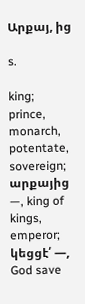Արքայ, ից

s.

king;
prince, monarch, potentate, sovereign;
արքայից —, king of kings, emperor;
կեցցէ՛ —, God save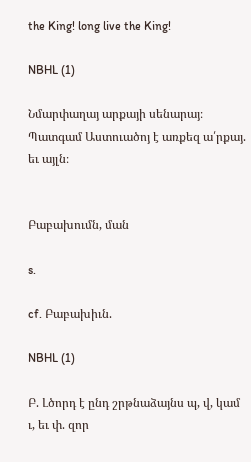the King! long live the King!

NBHL (1)

Նմարփաղայ արքայի սենարայ։ Պատգամ Աստուածոյ է առքեզ ա՛րքայ. եւ այլն։


Բաբախումն, ման

s.

cf. Բաբախիւն.

NBHL (1)

Բ. Լծորդ է ընդ շրթնաձայնս պ, վ, կամ ւ, եւ փ. զոր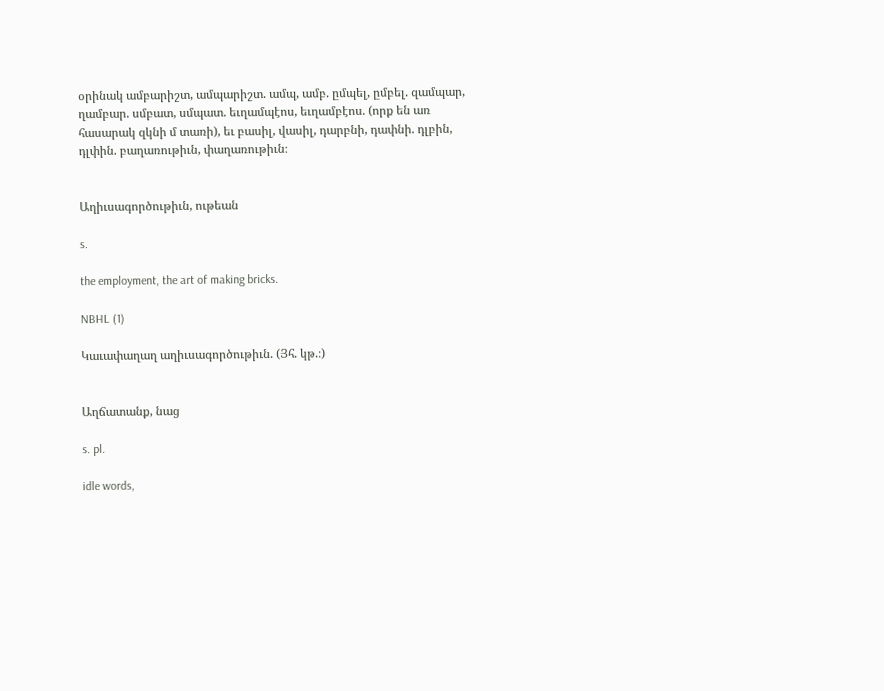օրինակ ամբարիշտ, ամպարիշտ. ամպ, ամբ. ըմպել, ըմբել. զամպար, ղամբար. սմբատ, սմպատ. եւղամպէոս, եւղամբէոս. (որք են առ հասարակ զկնի մ տառի), եւ բասիլ, վասիլ, դարբնի, դափնի. դլբին, դլփին. բաղառութիւն, փաղառութիւն։


Աղիւսագործութիւն, ութեան

s.

the employment, the art of making bricks.

NBHL (1)

Կաւափաղաղ աղիւսագործութիւն. (Յհ. կթ.։)


Աղճատանք, նաց

s. pl.

idle words,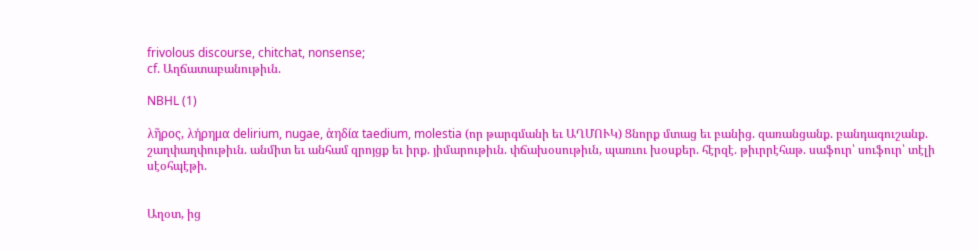frivolous discourse, chitchat, nonsense;
cf. Աղճատաբանութիւն.

NBHL (1)

λῆρος, λήρημα delirium, nugae, ἁηδία taedium, molestia (որ թարգմանի եւ ԱՂՄՈՒԿ) Ցնորք մտաց եւ բանից. զառանցանք. բանդագուշանք. շաղփաղփութիւն. անմիտ եւ անհամ զրոյցք եւ իրք. յիմարութիւն. փճախօսութիւն, պառւու խօսքեր. հէրզէ. թիւրրէհաթ. սաֆուր՝ սուֆուր՝ տէլի սէօհպէթի.


Աղօտ, ից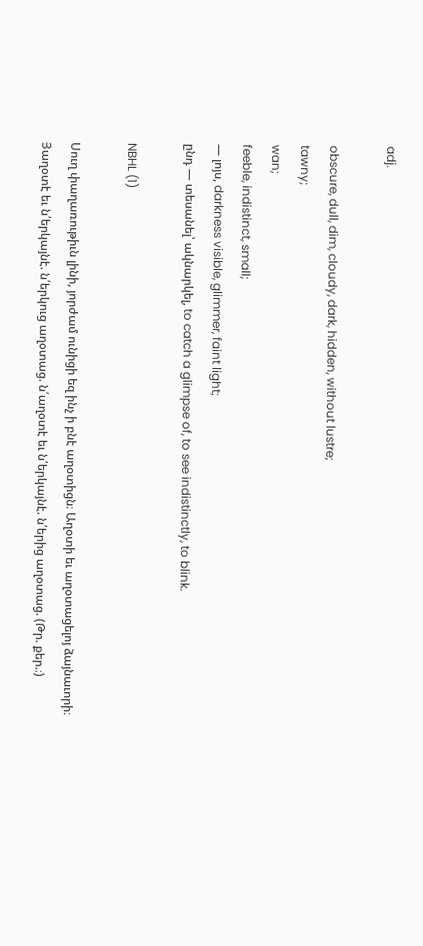adj.

obscure, dull, dim, cloudy, dark, hidden, without lustre;
tawny;
wan;
feeble, indistinct, small;
— լոյս, darkness visible, glimmer, faint light;
ընդ — տեսանել՝ ակնարկել, to catch a glimpse of, to see indistinctly, to blink.

NBHL (1)

Սուղ փաղառութիւն լինի, յորժամ ունիցի եզ ինչ ի բնէ աղօտիցն։ Աղօտի եւ աղօտացելոյ ձայնաւորի։ Յաղօտէ եւ ն՛երկայնէ. ն՛երկուց աղօտաց. ն՛աղօտէ եւ ն՛երկայնէ. ն՛երից աղօտաց. (Թր. քեր.։)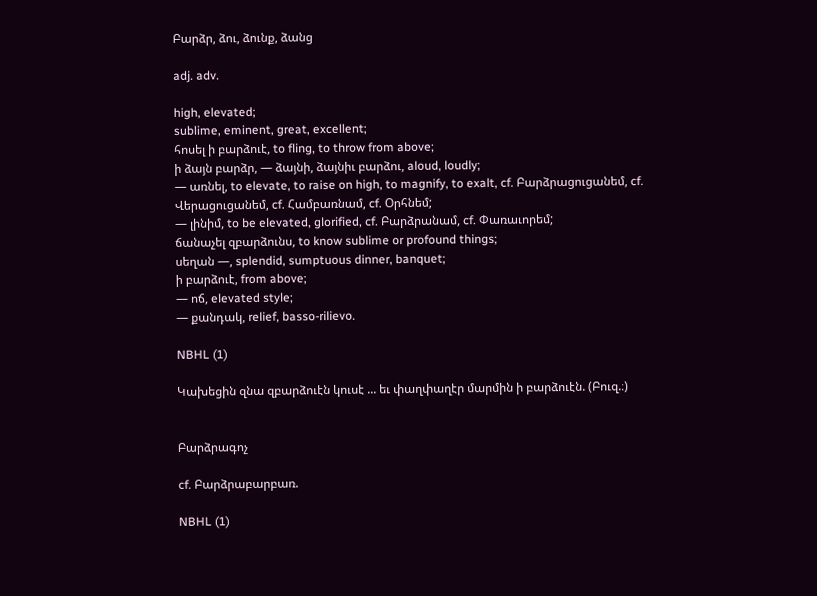Բարձր, ձու, ձունք, ձանց

adj. adv.

high, elevated;
sublime, eminent, great, excellent;
հոսել ի բարձուէ, to fling, to throw from above;
ի ձայն բարձր, — ձայնի, ձայնիւ բարձու, aloud, loudly;
— առնել, to elevate, to raise on high, to magnify, to exalt, cf. Բարձրացուցանեմ, cf. Վերացուցանեմ, cf. Համբառնամ, cf. Օրհնեմ;
— լինիմ, to be elevated, glorified, cf. Բարձրանամ, cf. Փառաւորեմ;
ճանաչել զբարձունս, to know sublime or profound things;
սեղան —, splendid, sumptuous dinner, banquet;
ի բարձուէ, from above;
— ոճ, elevated style;
— քանդակ, relief, basso-rilievo.

NBHL (1)

Կախեցին զնա զբարձուէն կուսէ ... եւ փաղփաղէր մարմին ի բարձուէն. (Բուզ.։)


Բարձրագոչ

cf. Բարձրաբարբառ.

NBHL (1)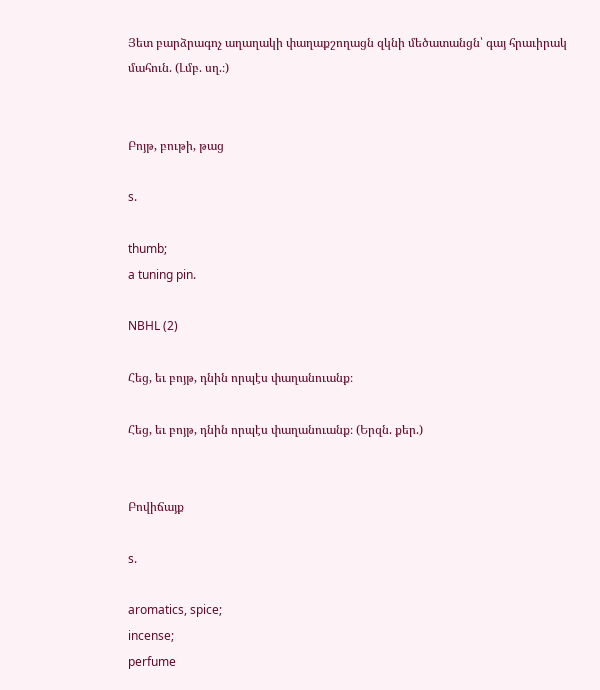Յետ բարձրագոչ աղաղակի փաղաքշողացն զկնի մեծատանցն՝ գայ հրաւիրակ մահուն. (Լմբ. սղ.։)


Բոյթ, բութի, թաց

s.

thumb;
a tuning pin.

NBHL (2)

Հեց, եւ բոյթ, դնին որպէս փաղանուանք։

Հեց, եւ բոյթ, դնին որպէս փաղանուանք։ (Երզն. քեր.)


Բովիճայք

s.

aromatics, spice;
incense;
perfume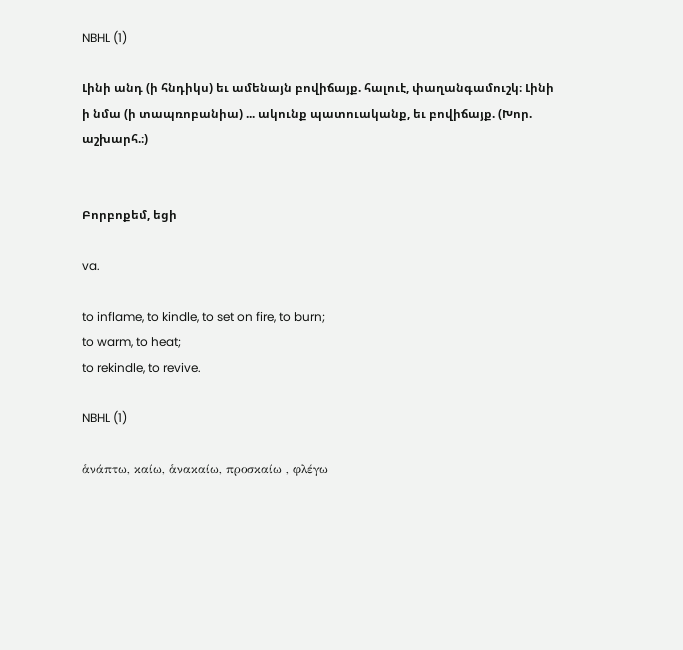NBHL (1)

Լինի անդ (ի հնդիկս) եւ ամենայն բովիճայք. հալուէ, փաղանգամուշկ։ Լինի ի նմա (ի տապռոբանիա) ... ակունք պատուականք, եւ բովիճայք. (Խոր. աշխարհ.։)


Բորբոքեմ, եցի

va.

to inflame, to kindle, to set on fire, to burn;
to warm, to heat;
to rekindle, to revive.

NBHL (1)

ἁνάπτω, καίω, ἁνακαίω, προσκαίω , φλέγω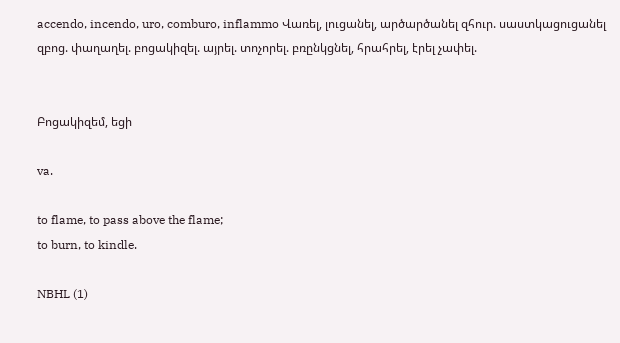accendo, incendo, uro, comburo, inflammo Վառել, լուցանել, արծարծանել զհուր. սաստկացուցանել զբոց. փաղաղել. բոցակիզել. այրել. տոչորել. բռընկցնել, հրահրել, էրել չափել.


Բոցակիզեմ, եցի

va.

to flame, to pass above the flame;
to burn, to kindle.

NBHL (1)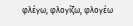φλέγω, φλογίζω, φλογέω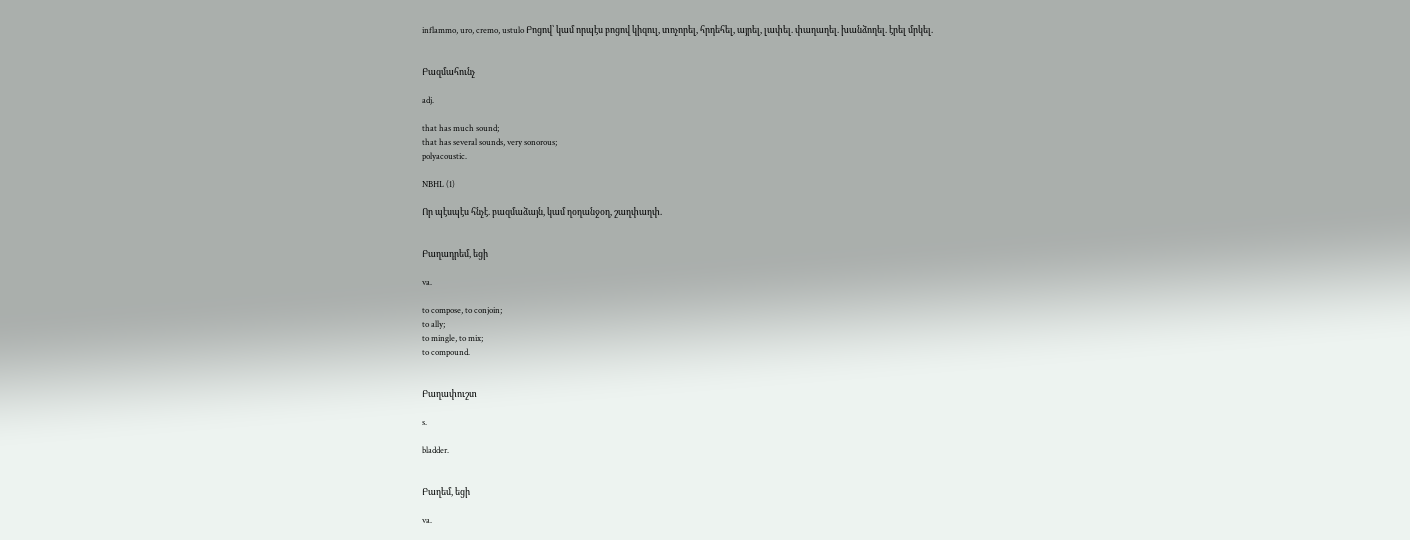inflammo, uro, cremo, ustulo Բոցով՝ կամ որպէս բոցով կիզուլ, տոչորել, հրդեհել, այրել, լափել. փաղաղել. խանձողել. էրել մրկել.


Բազմահունչ

adj.

that has much sound;
that has several sounds, very sonorous;
polyacoustic.

NBHL (1)

Որ պէսպէս հնչէ. բազմաձայն, կամ ղօղանջօղ, շաղփաղփ.


Բաղադրեմ, եցի

va.

to compose, to conjoin;
to ally;
to mingle, to mix;
to compound.


Բաղափուշտ

s.

bladder.


Բաղեմ, եցի

va.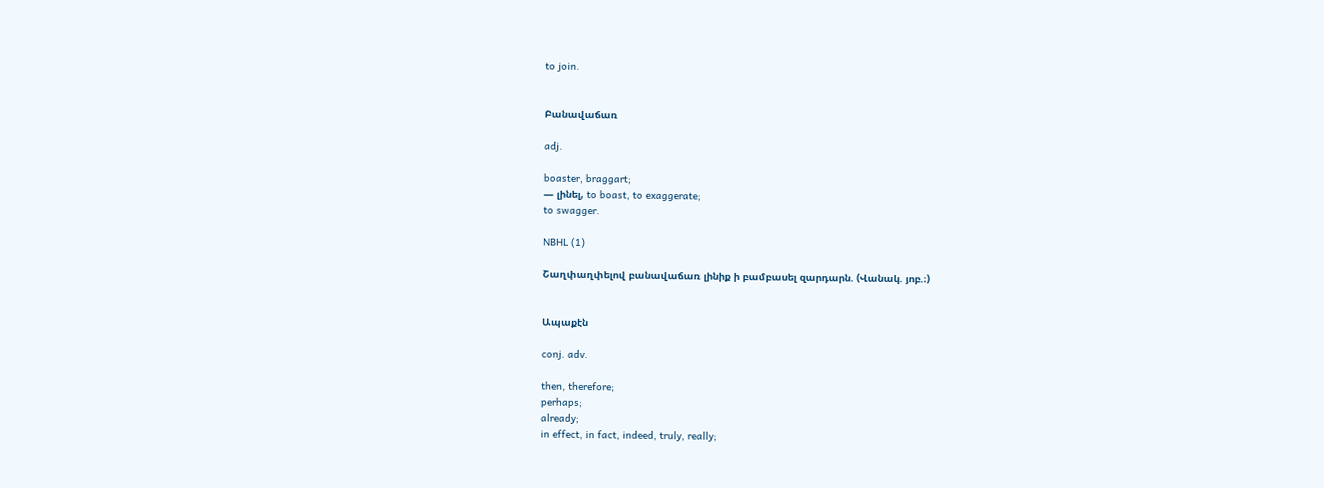to join.


Բանավաճառ

adj.

boaster, braggart;
— լինել, to boast, to exaggerate;
to swagger.

NBHL (1)

Շաղփաղփելով բանավաճառ լինիք ի բամբասել զարդարն. (Վանակ. յոբ.։)


Ապաքէն

conj. adv.

then, therefore;
perhaps;
already;
in effect, in fact, indeed, truly, really;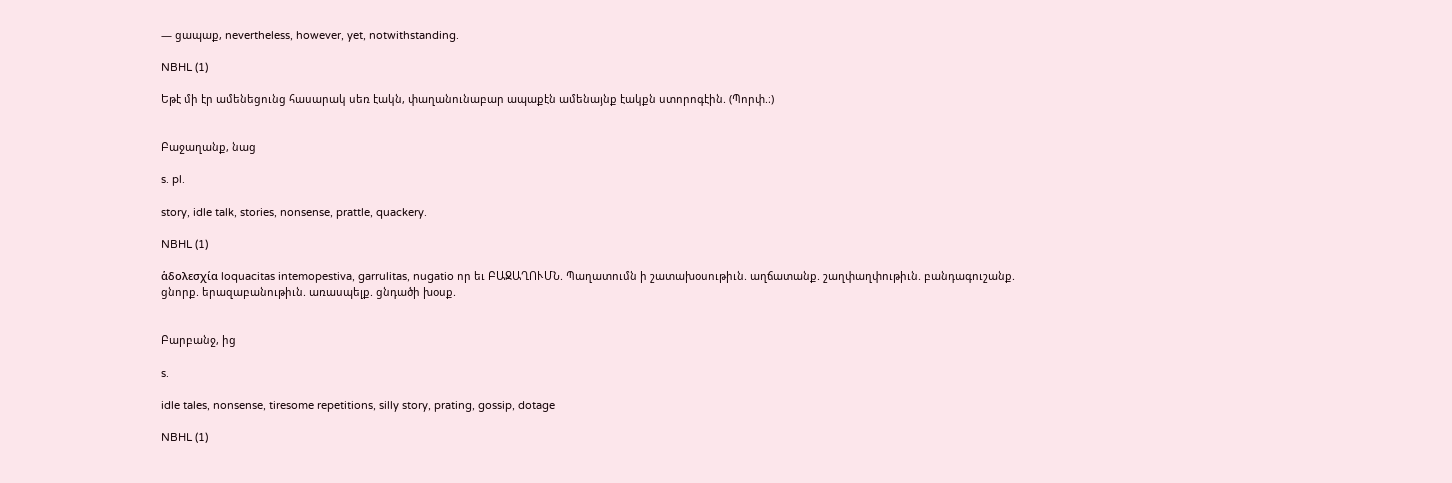— ցապաք, nevertheless, however, yet, notwithstanding.

NBHL (1)

Եթէ մի էր ամենեցունց հասարակ սեռ էակն, փաղանունաբար ապաքէն ամենայնք էակքն ստորոգէին. (Պորփ.։)


Բաջաղանք, նաց

s. pl.

story, idle talk, stories, nonsense, prattle, quackery.

NBHL (1)

ἁδολεσχία loquacitas intemopestiva, garrulitas, nugatio որ եւ ԲԱՋԱՂՈՒՄՆ. Պաղատումն ի շատախօսութիւն. աղճատանք. շաղփաղփութիւն. բանդագուշանք. ցնորք. երազաբանութիւն. առասպելք. ցնդածի խօսք.


Բարբանջ, ից

s.

idle tales, nonsense, tiresome repetitions, silly story, prating, gossip, dotage

NBHL (1)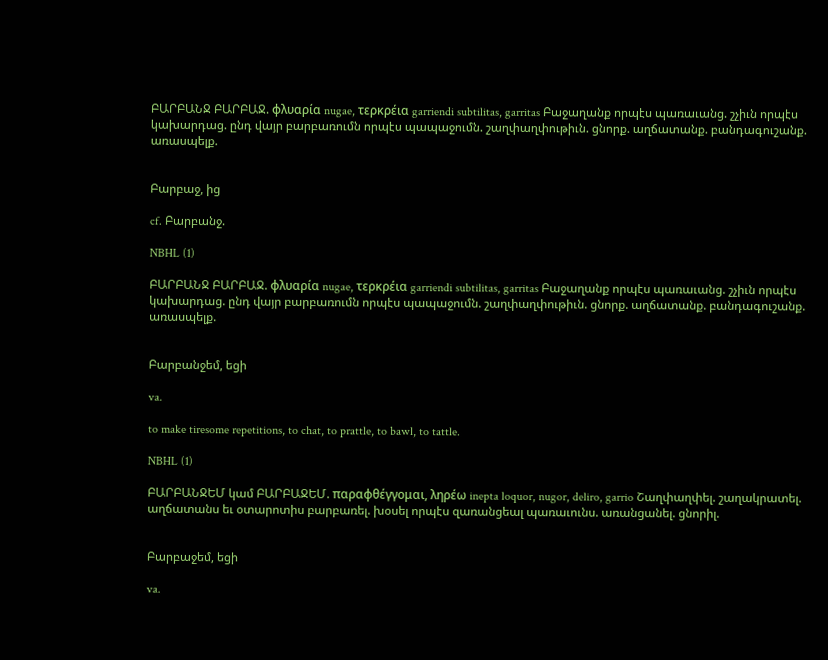ԲԱՐԲԱՆՋ ԲԱՐԲԱՋ. φλυαρία nugae, τερκρέια garriendi subtilitas, garritas Բաջաղանք որպէս պառաւանց. շչիւն որպէս կախարդաց. ընդ վայր բարբառումն որպէս պապաջումն. շաղփաղփութիւն. ցնորք. աղճատանք. բանդագուշանք. առասպելք.


Բարբաջ, ից

cf. Բարբանջ.

NBHL (1)

ԲԱՐԲԱՆՋ ԲԱՐԲԱՋ. φλυαρία nugae, τερκρέια garriendi subtilitas, garritas Բաջաղանք որպէս պառաւանց. շչիւն որպէս կախարդաց. ընդ վայր բարբառումն որպէս պապաջումն. շաղփաղփութիւն. ցնորք. աղճատանք. բանդագուշանք. առասպելք.


Բարբանջեմ, եցի

va.

to make tiresome repetitions, to chat, to prattle, to bawl, to tattle.

NBHL (1)

ԲԱՐԲԱՆՋԵՄ կամ ԲԱՐԲԱՋԵՄ. παραφθέγγομαι, ληρέω inepta loquor, nugor, deliro, garrio Շաղփաղփել. շաղակրատել. աղճատանս եւ օտարոտիս բարբառել. խօսել որպէս զառանցեալ պառաւունս. առանցանել. ցնորիլ.


Բարբաջեմ, եցի

va.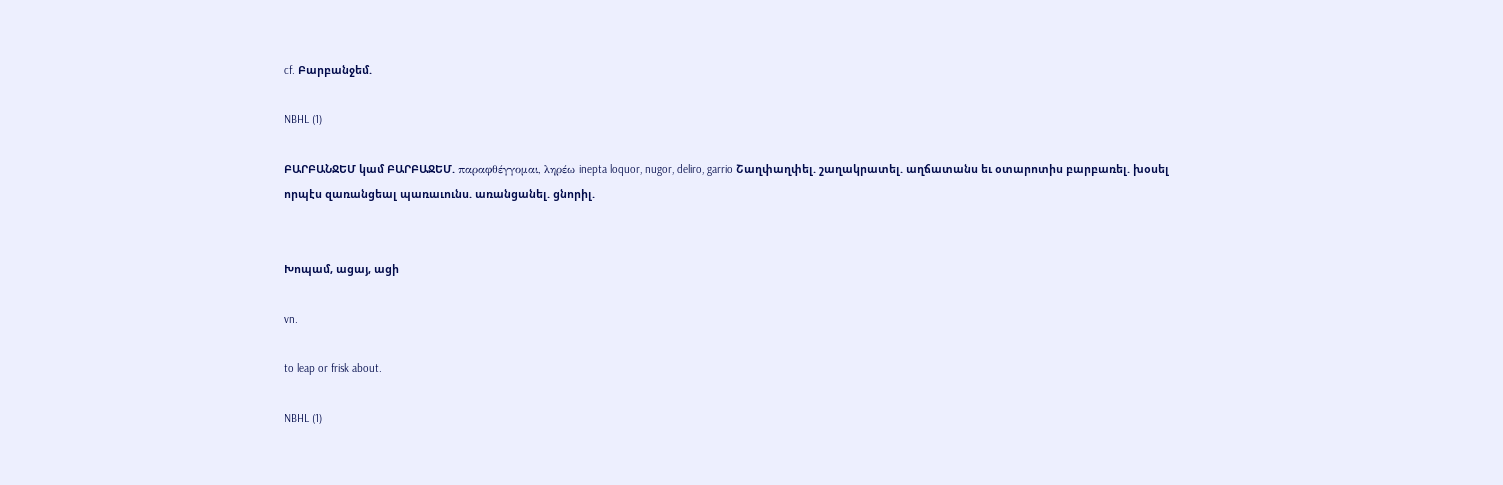cf. Բարբանջեմ.

NBHL (1)

ԲԱՐԲԱՆՋԵՄ կամ ԲԱՐԲԱՋԵՄ. παραφθέγγομαι, ληρέω inepta loquor, nugor, deliro, garrio Շաղփաղփել. շաղակրատել. աղճատանս եւ օտարոտիս բարբառել. խօսել որպէս զառանցեալ պառաւունս. առանցանել. ցնորիլ.


Խոպամ, ացայ, ացի

vn.

to leap or frisk about.

NBHL (1)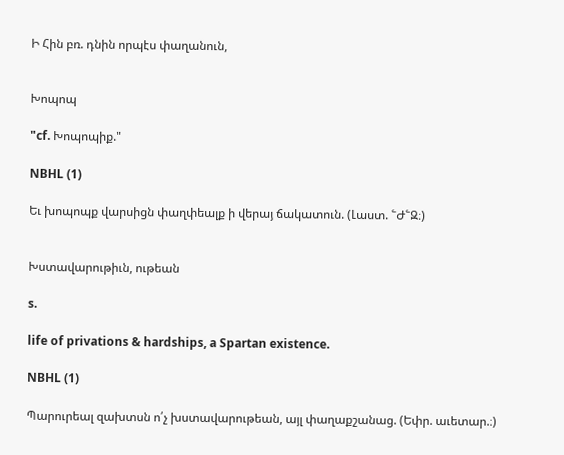Ի Հին բռ. դնին որպէս փաղանուն,


Խոպոպ

"cf. Խոպոպիք."

NBHL (1)

Եւ խոպոպք վարսիցն փաղփեալք ի վերայ ճակատուն. (Լաստ. ՟Ժ՟Զ։)


Խստավարութիւն, ութեան

s.

life of privations & hardships, a Spartan existence.

NBHL (1)

Պարուրեալ զախտսն ո՛չ խստավարութեան, այլ փաղաքշանաց. (Եփր. աւետար.։)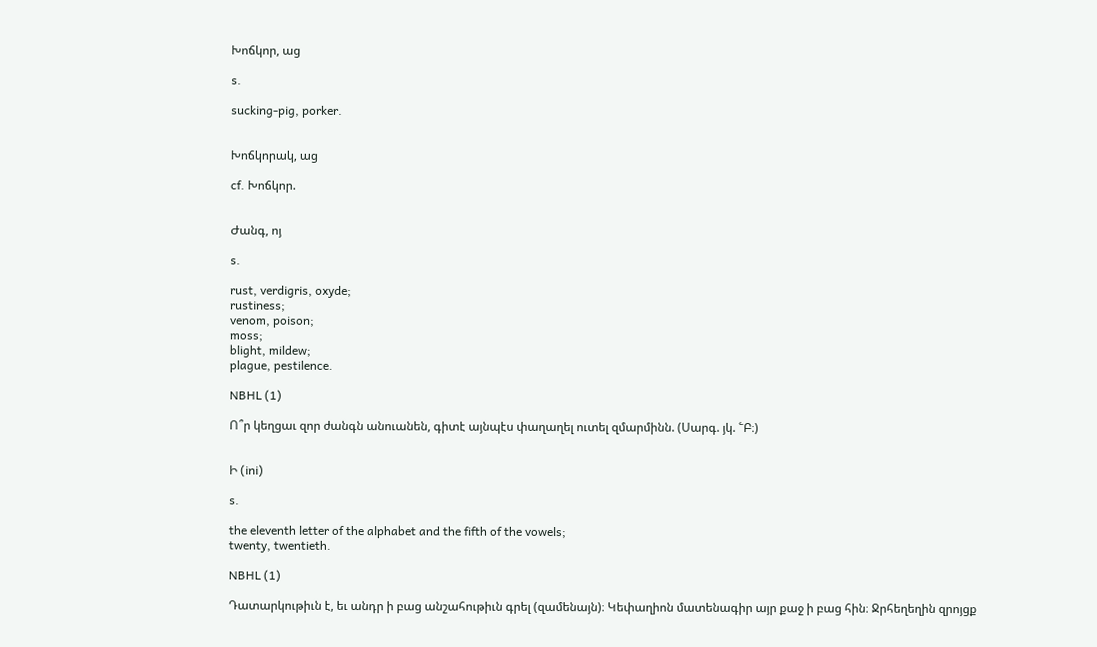Խոճկոր, աց

s.

sucking-pig, porker.


Խոճկորակ, աց

cf. Խոճկոր.


Ժանգ, ոյ

s.

rust, verdigris, oxyde;
rustiness;
venom, poison;
moss;
blight, mildew;
plague, pestilence.

NBHL (1)

Ո՞ր կեղցաւ զոր ժանգն անուանեն, գիտէ այնպէս փաղաղել ուտել զմարմինն. (Սարգ. յկ. ՟Բ։)


Ի (ini)

s.

the eleventh letter of the alphabet and the fifth of the vowels;
twenty, twentieth.

NBHL (1)

Դատարկութիւն է, եւ անդր ի բաց անշահութիւն գրել (զամենայն)։ Կեփաղիոն մատենագիր այր քաջ ի բաց հին։ Ջրհեղեղին զրոյցք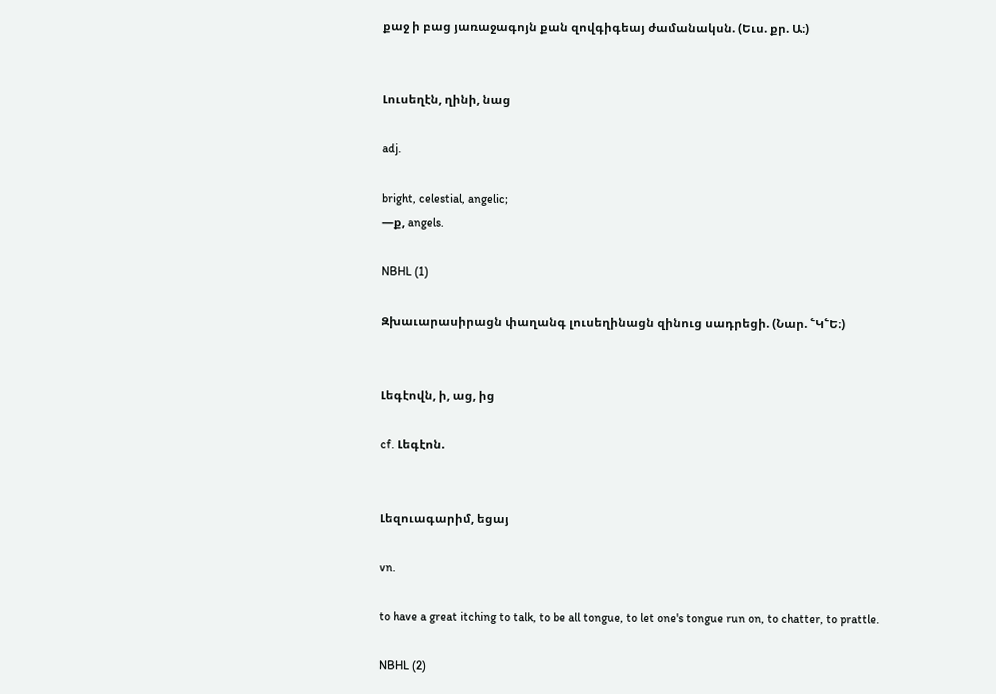քաջ ի բաց յառաջագոյն քան զովգիգեայ ժամանակսն. (Եւս. քր. Ա։)


Լուսեղէն, ղինի, նաց

adj.

bright, celestial, angelic;
—ք, angels.

NBHL (1)

Զխաւարասիրացն փաղանգ լուսեղինացն զինուց սադրեցի. (Նար. ՟Կ՟Ե։)


Լեգէովն, ի, աց, ից

cf. Լեգէոն.


Լեզուագարիմ, եցայ

vn.

to have a great itching to talk, to be all tongue, to let one's tongue run on, to chatter, to prattle.

NBHL (2)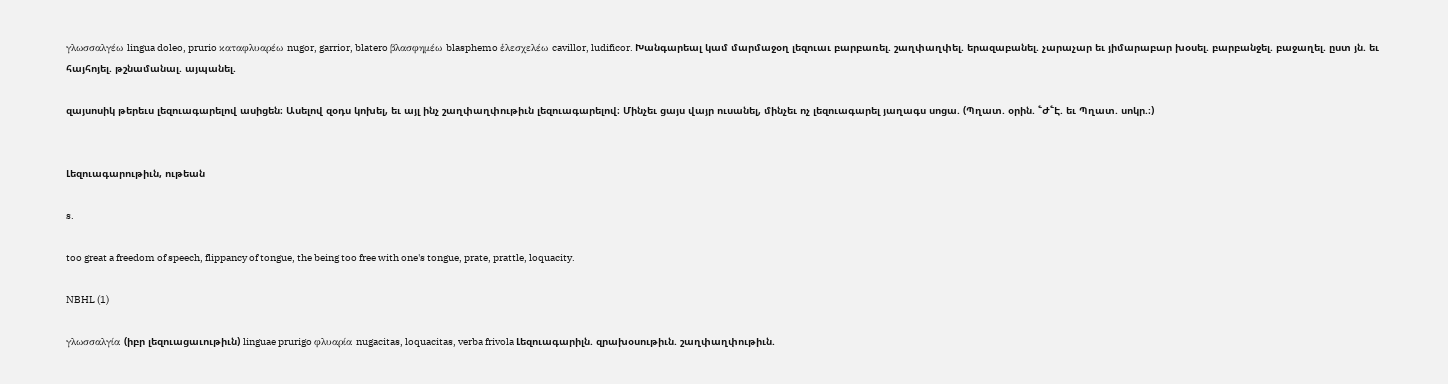γλωσσαλγέω lingua doleo, prurio καταφλυαρέω nugor, garrior, blatero βλασφημέω blasphemo ἑλεσχελέω cavillor, ludificor. Խանգարեալ կամ մարմաջօղ լեզուաւ բարբառել. շաղփաղփել. երազաբանել. չարաչար եւ յիմարաբար խօսել. բարբանջել. բաջաղել. ըստ յն. եւ հայհոյել. թշնամանալ. այպանել.

զայսոսիկ թերեւս լեզուագարելով ասիցեն։ Ասելով զօդս կոխել, եւ այլ ինչ շաղփաղփութիւն լեզուագարելով։ Մինչեւ ցայս վայր ուսանել, մինչեւ ոչ լեզուագարել յաղագս սոցա. (Պղատ. օրին. ՟Ժ՟Է. եւ Պղատ. սոկր.։)


Լեզուագարութիւն, ութեան

s.

too great a freedom of speech, flippancy of tongue, the being too free with one's tongue, prate, prattle, loquacity.

NBHL (1)

γλωσσαλγία (իբր լեզուացաւութիւն) linguae prurigo φλυαρία nugacitas, loquacitas, verba frivola Լեզուագարիլն. զրախօսութիւն. շաղփաղփութիւն.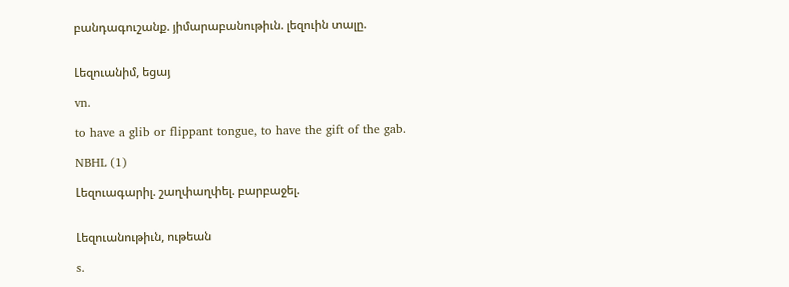բանդագուշանք. յիմարաբանութիւն. լեզուին տալը.


Լեզուանիմ, եցայ

vn.

to have a glib or flippant tongue, to have the gift of the gab.

NBHL (1)

Լեզուագարիլ. շաղփաղփել. բարբաջել.


Լեզուանութիւն, ութեան

s.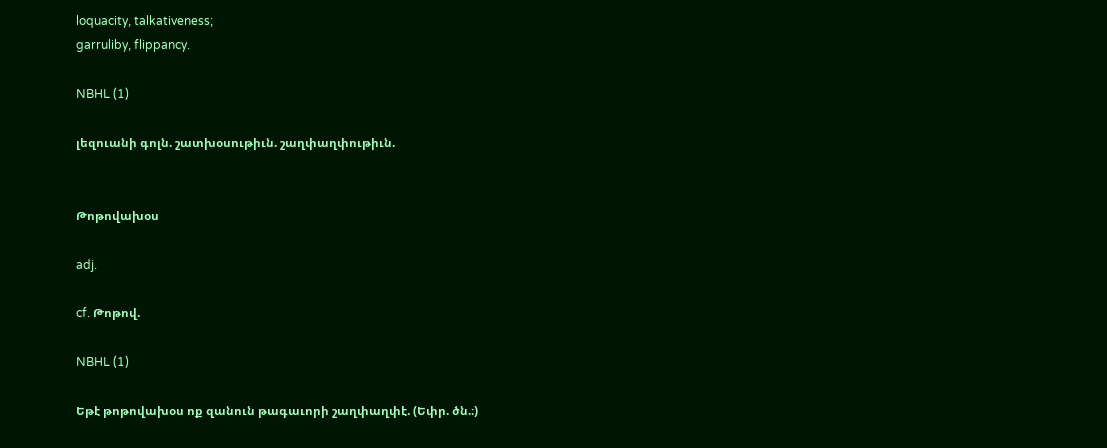loquacity, talkativeness;
garruliby, flippancy.

NBHL (1)

լեզուանի գոլն. շատխօսութիւն. շաղփաղփութիւն.


Թոթովախօս

adj.

cf. Թոթով.

NBHL (1)

Եթէ թոթովախօս ոք զանուն թագաւորի շաղփաղփէ. (Եփր. ծն.։)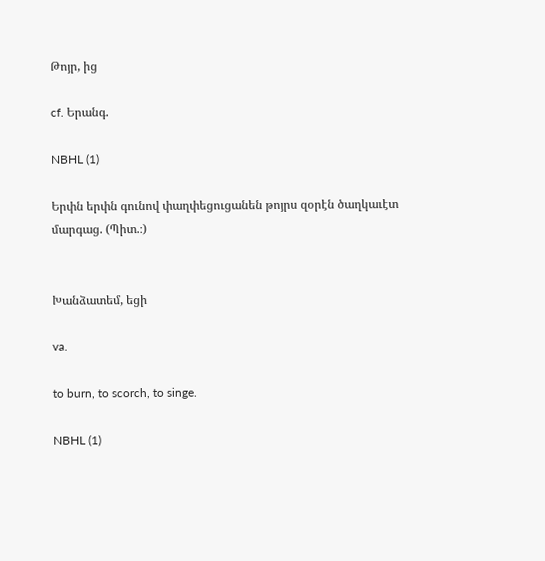Թոյր, ից

cf. Երանգ.

NBHL (1)

Երփն երփն գունով փաղփեցուցանեն թոյրս զօրէն ծաղկաւէտ մարգաց. (Պիտ.։)


Խանձատեմ, եցի

va.

to burn, to scorch, to singe.

NBHL (1)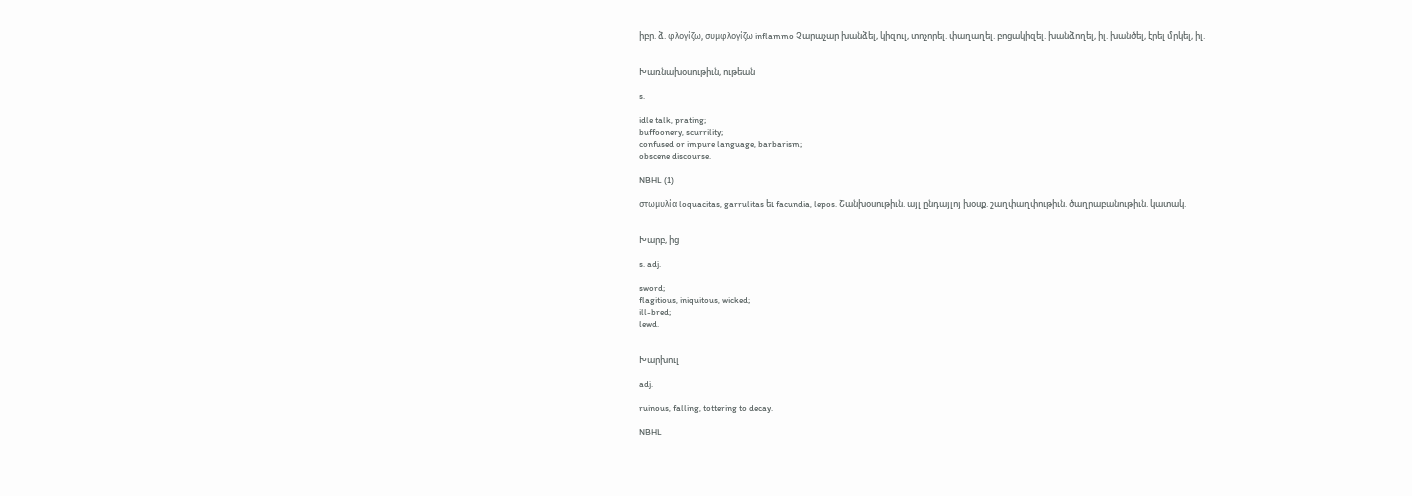իբր. ձ. φλογίζω, συμφλογίζω inflammo Չարաչար խանձել, կիզուլ, տոչորել. փաղաղել. բոցակիզել. խանձողել, իլ. խանծել, էրել մրկել, իլ.


Խառնախօսութիւն, ութեան

s.

idle talk, prating;
buffoonery, scurrility;
confused or impure language, barbarism;
obscene discourse.

NBHL (1)

στωμυλία loquacitas, garrulitas եւ facundia, lepos. Շանխօսութիւն. այլ ընդայլոյ խօսք. շաղփաղփութիւն. ծաղրաբանութիւն. կատակ.


Խարբ, ից

s. adj.

sword;
flagitious, iniquitous, wicked;
ill-bred;
lewd.


Խարխուլ

adj.

ruinous, falling, tottering to decay.

NBHL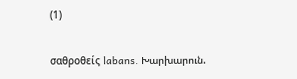(1)

σαθροθείς labans. Խարխարուն.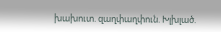խախուտ. զաղփաղփուն. Խլխլած.